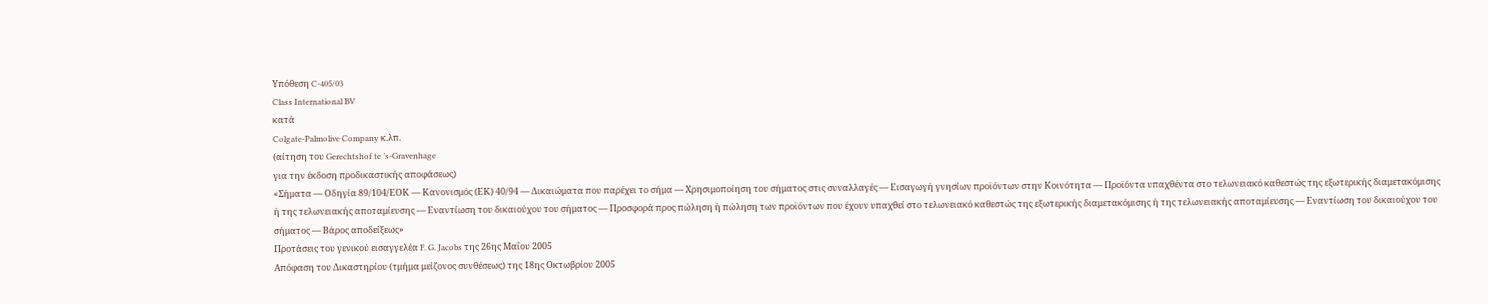Υπόθεση C-405/03
Class International BV
κατά
Colgate-Palmolive Company κ.λπ.
(αίτηση του Gerechtshof te ’s-Gravenhage
για την έκδοση προδικαστικής αποφάσεως)
«Σήματα — Οδηγία 89/104/ΕΟΚ — Κανονισμός (ΕΚ) 40/94 — Δικαιώματα που παρέχει το σήμα — Χρησιμοποίηση του σήματος στις συναλλαγές — Εισαγωγή γνησίων προϊόντων στην Κοινότητα — Προϊόντα υπαχθέντα στο τελωνειακό καθεστώς της εξωτερικής διαμετακόμισης ή της τελωνειακής αποταμίευσης — Εναντίωση του δικαιούχου του σήματος — Προσφορά προς πώληση ή πώληση των προϊόντων που έχουν υπαχθεί στο τελωνειακό καθεστώς της εξωτερικής διαμετακόμισης ή της τελωνειακής αποταμίευσης — Εναντίωση του δικαιούχου του σήματος — Βάρος αποδείξεως»
Προτάσεις του γενικού εισαγγελέα F. G. Jacobs της 26ης Μαΐου 2005
Απόφαση του Δικαστηρίου (τμήμα μείζονος συνθέσεως) της 18ης Οκτωβρίου 2005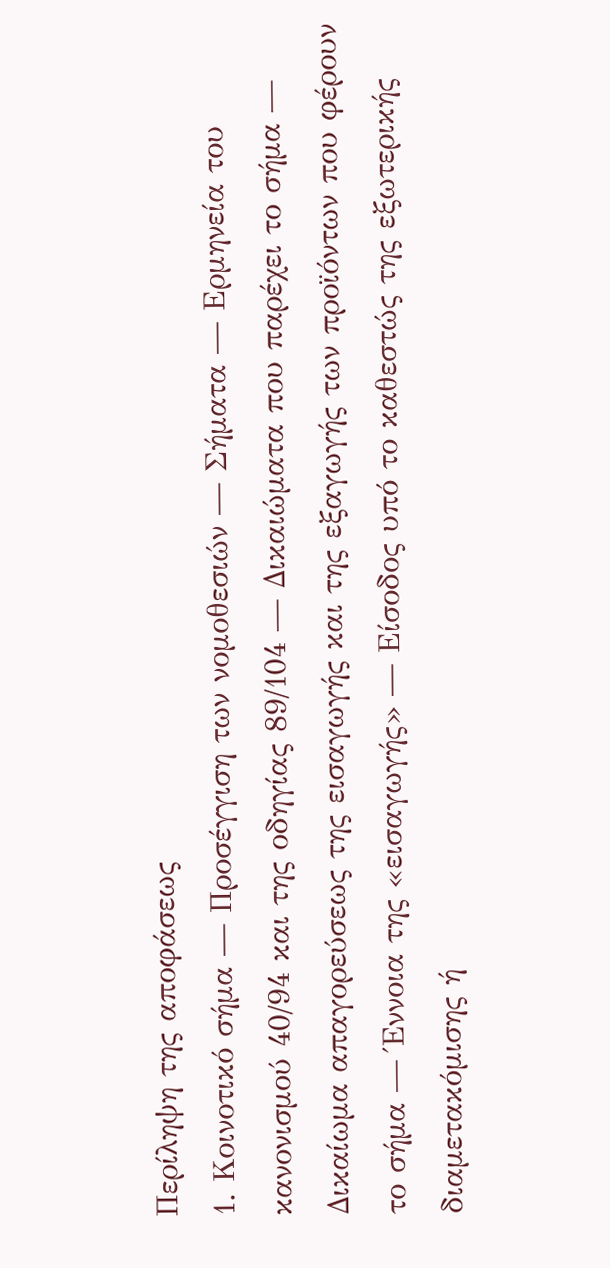Περίληψη της αποφάσεως
1. Κοινοτικό σήμα — Προσέγγιση των νομοθεσιών — Σήματα — Ερμηνεία του κανονισμού 40/94 και της οδηγίας 89/104 — Δικαιώματα που παρέχει το σήμα — Δικαίωμα απαγορεύσεως της εισαγωγής και της εξαγωγής των προϊόντων που φέρουν το σήμα — Έννοια της «εισαγωγής» — Είσοδος υπό το καθεστώς της εξωτερικής διαμετακόμισης ή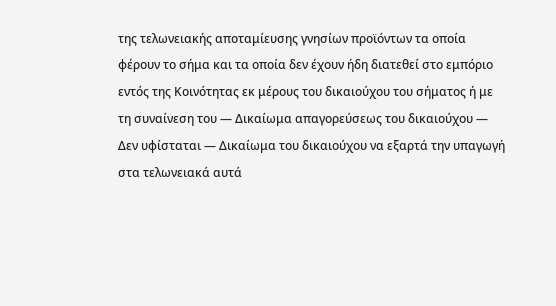της τελωνειακής αποταμίευσης γνησίων προϊόντων τα οποία φέρουν το σήμα και τα οποία δεν έχουν ήδη διατεθεί στο εμπόριο εντός της Κοινότητας εκ μέρους του δικαιούχου του σήματος ή με τη συναίνεση του — Δικαίωμα απαγορεύσεως του δικαιούχου — Δεν υφίσταται — Δικαίωμα του δικαιούχου να εξαρτά την υπαγωγή στα τελωνειακά αυτά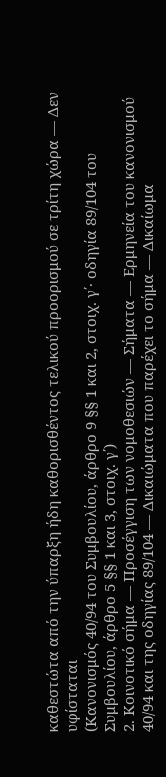καθεστώτα από την ύπαρξη ήδη καθορισθέντος τελικού προορισμού σε τρίτη χώρα — Δεν υφίσταται
(Κανονισμός 40/94 του Συμβουλίου, άρθρο 9 §§ 1 και 2, στοιχ. γ΄· οδηγία 89/104 του Συμβουλίου, άρθρο 5 §§ 1 και 3, στοιχ. γ΄)
2. Κοινοτικό σήμα — Προσέγγιση των νομοθεσιών — Σήματα — Ερμηνεία του κανονισμού 40/94 και της οδηγίας 89/104 — Δικαιώματα που παρέχει το σήμα — Δικαίωμα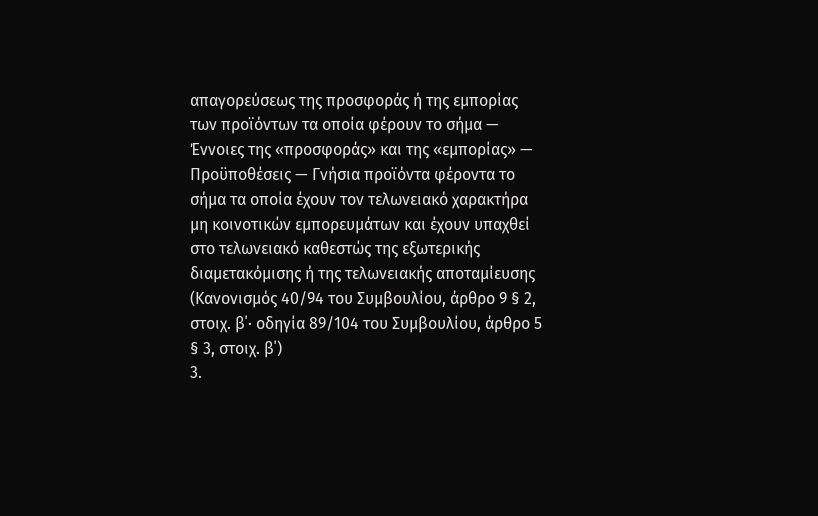απαγορεύσεως της προσφοράς ή της εμπορίας των προϊόντων τα οποία φέρουν το σήμα — Έννοιες της «προσφοράς» και της «εμπορίας» — Προϋποθέσεις — Γνήσια προϊόντα φέροντα το σήμα τα οποία έχουν τον τελωνειακό χαρακτήρα μη κοινοτικών εμπορευμάτων και έχουν υπαχθεί στο τελωνειακό καθεστώς της εξωτερικής διαμετακόμισης ή της τελωνειακής αποταμίευσης
(Κανονισμός 40/94 του Συμβουλίου, άρθρο 9 § 2, στοιχ. β΄· οδηγία 89/104 του Συμβουλίου, άρθρο 5 § 3, στοιχ. β΄)
3.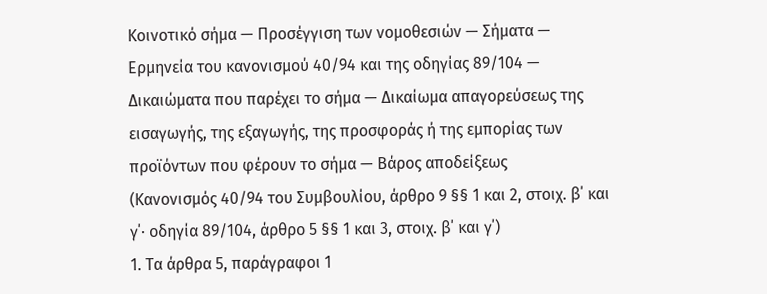Κοινοτικό σήμα — Προσέγγιση των νομοθεσιών — Σήματα — Ερμηνεία του κανονισμού 40/94 και της οδηγίας 89/104 — Δικαιώματα που παρέχει το σήμα — Δικαίωμα απαγορεύσεως της εισαγωγής, της εξαγωγής, της προσφοράς ή της εμπορίας των προϊόντων που φέρουν το σήμα — Βάρος αποδείξεως
(Κανονισμός 40/94 του Συμβουλίου, άρθρο 9 §§ 1 και 2, στοιχ. β΄ και γ΄· οδηγία 89/104, άρθρο 5 §§ 1 και 3, στοιχ. β΄ και γ΄)
1. Τα άρθρα 5, παράγραφοι 1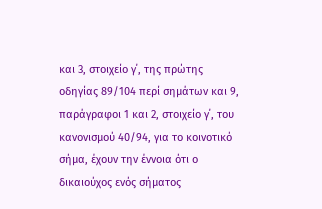και 3, στοιχείο γ΄, της πρώτης οδηγίας 89/104 περί σημάτων και 9, παράγραφοι 1 και 2, στοιχείο γ΄, του κανονισμού 40/94, για το κοινοτικό σήμα, έχουν την έννοια ότι ο δικαιούχος ενός σήματος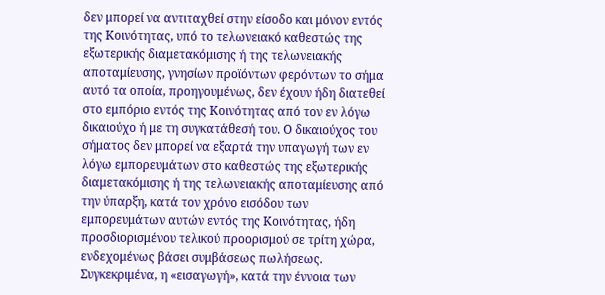δεν μπορεί να αντιταχθεί στην είσοδο και μόνον εντός της Κοινότητας, υπό το τελωνειακό καθεστώς της εξωτερικής διαμετακόμισης ή της τελωνειακής αποταμίευσης, γνησίων προϊόντων φερόντων το σήμα αυτό τα οποία, προηγουμένως, δεν έχουν ήδη διατεθεί στο εμπόριο εντός της Κοινότητας από τον εν λόγω δικαιούχο ή με τη συγκατάθεσή του. Ο δικαιούχος του σήματος δεν μπορεί να εξαρτά την υπαγωγή των εν λόγω εμπορευμάτων στο καθεστώς της εξωτερικής διαμετακόμισης ή της τελωνειακής αποταμίευσης από την ύπαρξη, κατά τον χρόνο εισόδου των εμπορευμάτων αυτών εντός της Κοινότητας, ήδη προσδιορισμένου τελικού προορισμού σε τρίτη χώρα, ενδεχομένως βάσει συμβάσεως πωλήσεως.
Συγκεκριμένα, η «εισαγωγή», κατά την έννοια των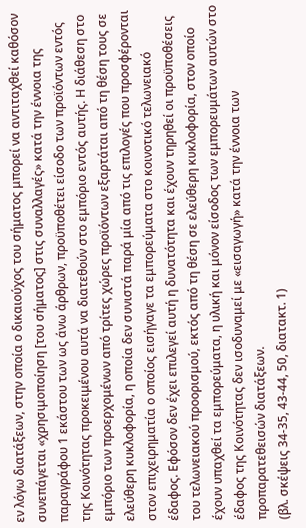εν λόγω διατάξεων, στην οποία ο δικαιούχος του σήματος μπορεί να αντιταχθεί καθόσον συνεπάγεται «χρησιμοποίηση [του σήματος] στις συναλλαγές» κατά την έννοια της παραγράφου 1 εκάστου των ως άνω άρθρων, προϋποθέτει είσοδο των προϊόντων εντός της Κοινότητας προκειμένου αυτά να διατεθούν στο εμπόριο εντός αυτής. Η διάθεση στο εμπόριο των προερχομένων από τρίτες χώρες προϊόντων εξαρτάται από τη θέση τους σε ελεύθερη κυκλοφορία, η οποία δεν συνιστά παρά μία από τις επιλογές που προσφέρονται στον επιχειρηματία ο οποίος εισήγαγε τα εμπορεύματα στο κοινοτικό τελωνειακό έδαφος. Εφόσον δεν έχει επιλεγεί αυτή η δυνατότητα και έχουν τηρηθεί οι προϋποθέσεις του τελωνειακού προορισμού, εκτός από τη θέση σε ελεύθερη κυκλοφορία, στον οποίο έχουν υπαχθεί τα εμπορεύματα, η υλική και μόνον είσοδος των εμπορευμάτων αυτών στο έδαφος της Κοινότητας δεν ισοδυναμεί με «εισαγωγή» κατά την έννοια των προπαρατεθεισών διατάξεων.
(βλ. σκέψεις 34-35, 43-44, 50, διατακτ. 1)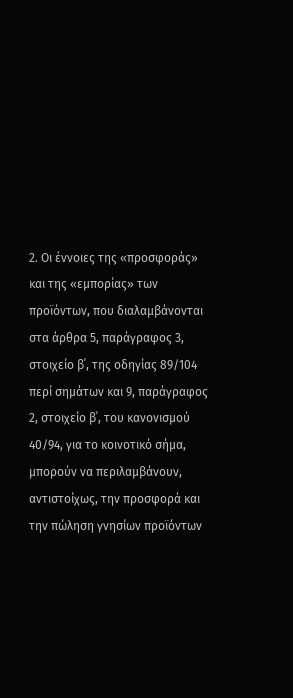2. Οι έννοιες της «προσφοράς» και της «εμπορίας» των προϊόντων, που διαλαμβάνονται στα άρθρα 5, παράγραφος 3, στοιχείο β΄, της οδηγίας 89/104 περί σημάτων και 9, παράγραφος 2, στοιχείο β΄, του κανονισμού 40/94, για το κοινοτικό σήμα, μπορούν να περιλαμβάνουν, αντιστοίχως, την προσφορά και την πώληση γνησίων προϊόντων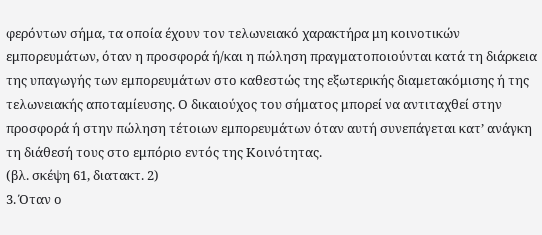φερόντων σήμα, τα οποία έχουν τον τελωνειακό χαρακτήρα μη κοινοτικών εμπορευμάτων, όταν η προσφορά ή/και η πώληση πραγματοποιούνται κατά τη διάρκεια της υπαγωγής των εμπορευμάτων στο καθεστώς της εξωτερικής διαμετακόμισης ή της τελωνειακής αποταμίευσης. Ο δικαιούχος του σήματος μπορεί να αντιταχθεί στην προσφορά ή στην πώληση τέτοιων εμπορευμάτων όταν αυτή συνεπάγεται κατ’ ανάγκη τη διάθεσή τους στο εμπόριο εντός της Κοινότητας.
(βλ. σκέψη 61, διατακτ. 2)
3. Όταν ο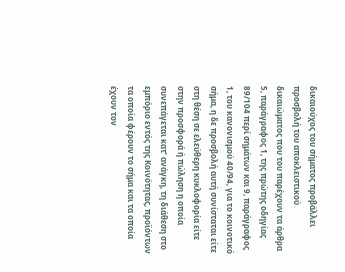δικαιούχος του σήματος προβάλλει προσβολή του αποκλειστικού δικαιώματος που του παρέχουν τα άρθρα 5, παράγραφος 1, της πρώτης οδηγίας 89/104 περί σημάτων και 9, παράγραφος 1, του κανονισμού 40/94, για το κοινοτικό σήμα, η δε προσβολή αυτή συνίσταται είτε στη θέση σε ελεύθερη κυκλοφορία είτε στην προσφορά ή πώληση η οποία συνεπάγεται κατ’ ανάγκη, τη διάθεση στο εμπόριο εντός της Κοινότητας, προϊόντων τα οποία φέρουν το σήμα και τα οποία έχουν τον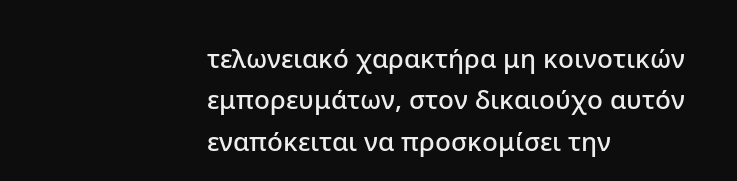τελωνειακό χαρακτήρα μη κοινοτικών εμπορευμάτων, στον δικαιούχο αυτόν εναπόκειται να προσκομίσει την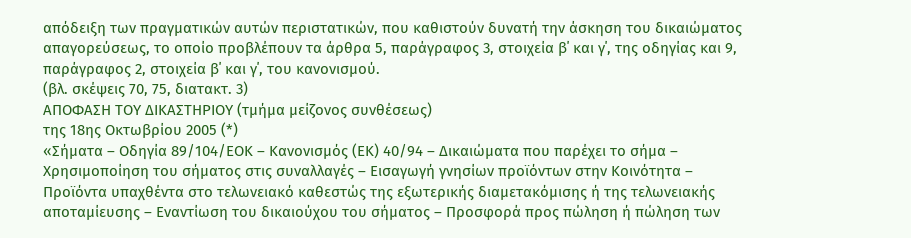απόδειξη των πραγματικών αυτών περιστατικών, που καθιστούν δυνατή την άσκηση του δικαιώματος απαγορεύσεως, το οποίο προβλέπουν τα άρθρα 5, παράγραφος 3, στοιχεία β΄ και γ΄, της οδηγίας και 9, παράγραφος 2, στοιχεία β΄ και γ΄, του κανονισμού.
(βλ. σκέψεις 70, 75, διατακτ. 3)
ΑΠΟΦΑΣΗ ΤΟΥ ΔΙΚΑΣΤΗΡΙΟΥ (τμήμα μείζονος συνθέσεως)
της 18ης Οκτωβρίου 2005 (*)
«Σήματα – Οδηγία 89/104/ΕΟΚ – Κανονισμός (ΕΚ) 40/94 – Δικαιώματα που παρέχει το σήμα – Χρησιμοποίηση του σήματος στις συναλλαγές – Εισαγωγή γνησίων προϊόντων στην Κοινότητα – Προϊόντα υπαχθέντα στο τελωνειακό καθεστώς της εξωτερικής διαμετακόμισης ή της τελωνειακής αποταμίευσης – Εναντίωση του δικαιούχου του σήματος – Προσφορά προς πώληση ή πώληση των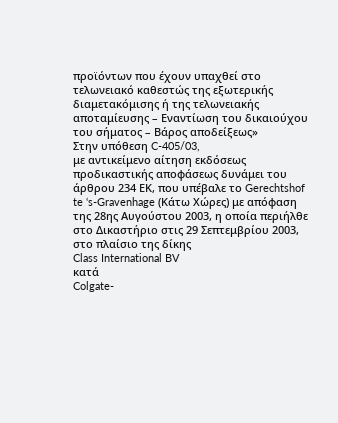προϊόντων που έχουν υπαχθεί στο τελωνειακό καθεστώς της εξωτερικής διαμετακόμισης ή της τελωνειακής αποταμίευσης – Εναντίωση του δικαιούχου του σήματος – Βάρος αποδείξεως»
Στην υπόθεση C-405/03,
με αντικείμενο αίτηση εκδόσεως προδικαστικής αποφάσεως δυνάμει του άρθρου 234 ΕΚ, που υπέβαλε το Gerechtshof te ‘s-Gravenhage (Κάτω Χώρες) με απόφαση της 28ης Αυγούστου 2003, η οποία περιήλθε στο Δικαστήριο στις 29 Σεπτεμβρίου 2003, στο πλαίσιο της δίκης
Class International BV
κατά
Colgate-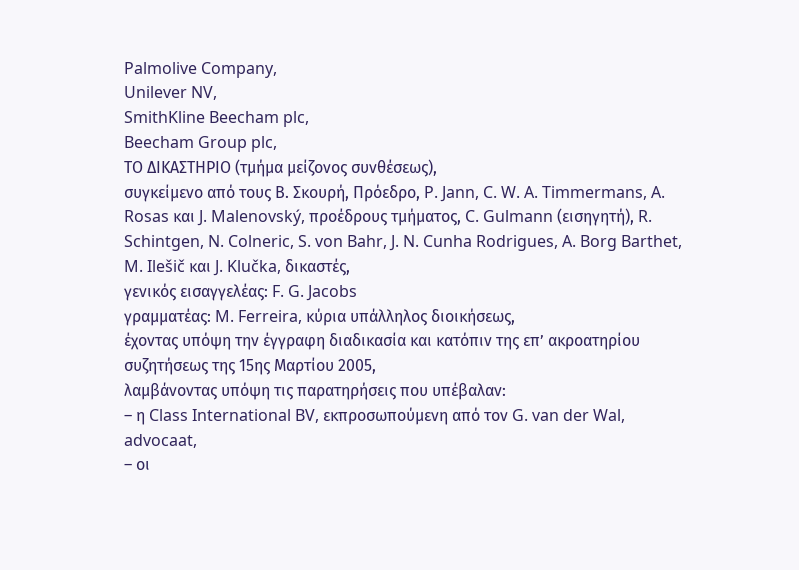Palmolive Company,
Unilever NV,
SmithKline Beecham plc,
Beecham Group plc,
ΤΟ ΔΙΚΑΣΤΗΡΙΟ (τμήμα μείζονος συνθέσεως),
συγκείμενο από τους Β. Σκουρή, Πρόεδρο, P. Jann, C. W. A. Timmermans, A. Rosas και J. Malenovský, προέδρους τμήματος, C. Gulmann (εισηγητή), R. Schintgen, N. Colneric, S. von Bahr, J. N. Cunha Rodrigues, A. Borg Barthet, M. Ilešič και J. Klučka, δικαστές,
γενικός εισαγγελέας: F. G. Jacobs
γραμματέας: M. Ferreira, κύρια υπάλληλος διοικήσεως,
έχοντας υπόψη την έγγραφη διαδικασία και κατόπιν της επ’ ακροατηρίου συζητήσεως της 15ης Μαρτίου 2005,
λαμβάνοντας υπόψη τις παρατηρήσεις που υπέβαλαν:
– η Class International BV, εκπροσωπούμενη από τον G. van der Wal, advocaat,
– οι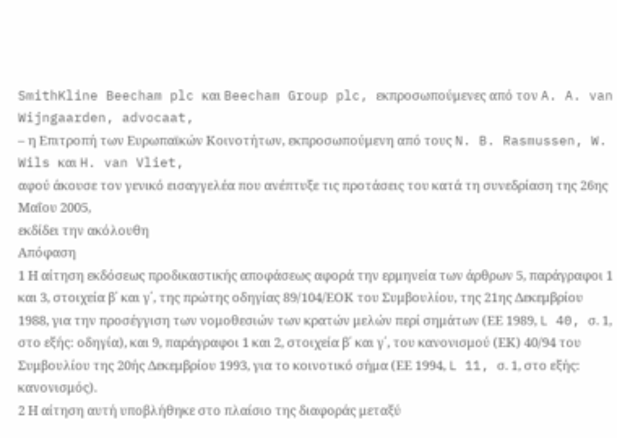SmithKline Beecham plc και Beecham Group plc, εκπροσωπούμενες από τον A. A. van Wijngaarden, advocaat,
– η Επιτροπή των Ευρωπαϊκών Κοινοτήτων, εκπροσωπούμενη από τους N. B. Rasmussen, W. Wils και H. van Vliet,
αφού άκουσε τον γενικό εισαγγελέα που ανέπτυξε τις προτάσεις του κατά τη συνεδρίαση της 26ης Μαΐου 2005,
εκδίδει την ακόλουθη
Απόφαση
1 Η αίτηση εκδόσεως προδικαστικής αποφάσεως αφορά την ερμηνεία των άρθρων 5, παράγραφοι 1 και 3, στοιχεία β΄ και γ΄, της πρώτης οδηγίας 89/104/ΕΟΚ του Συμβουλίου, της 21ης Δεκεμβρίου 1988, για την προσέγγιση των νομοθεσιών των κρατών μελών περί σημάτων (ΕΕ 1989, L 40, σ. 1, στο εξής: οδηγία), και 9, παράγραφοι 1 και 2, στοιχεία β΄ και γ΄, του κανονισμού (ΕΚ) 40/94 του Συμβουλίου της 20ής Δεκεμβρίου 1993, για το κοινοτικό σήμα (ΕΕ 1994, L 11, σ. 1, στο εξής: κανονισμός).
2 Η αίτηση αυτή υποβλήθηκε στο πλαίσιο της διαφοράς μεταξύ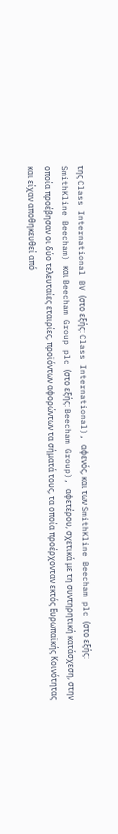της Class International BV (στο εξής: Class International), αφενός, και των SmithKline Beecham plc (στο εξής: SmithKline Beecham) και Beecham Group plc (στο εξής: Beecham Group), αφετέρου, σχετικά με τη συντηρητική κατάσχεση, στην οποία προέβησαν οι δύο τελευταίες εταιρίες, προϊόντων αφορώντων τα σήματά τους, τα οποία προέρχονταν εκτός Ευρωπαϊκής Κοινότητας και είχαν αποθηκευθεί από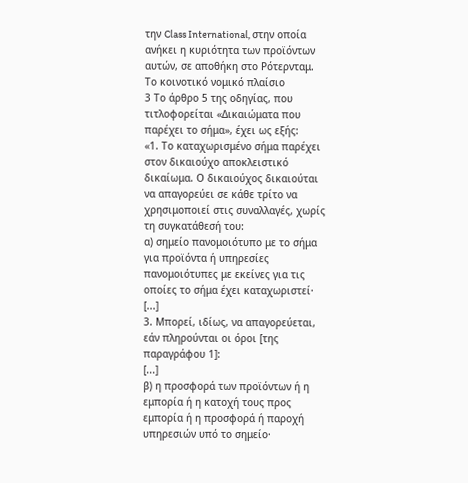την Class International, στην οποία ανήκει η κυριότητα των προϊόντων αυτών, σε αποθήκη στο Ρότερνταμ.
Το κοινοτικό νομικό πλαίσιο
3 Το άρθρο 5 της οδηγίας, που τιτλοφορείται «Δικαιώματα που παρέχει το σήμα», έχει ως εξής:
«1. Το καταχωρισμένο σήμα παρέχει στον δικαιούχο αποκλειστικό δικαίωμα. Ο δικαιούχος δικαιούται να απαγορεύει σε κάθε τρίτο να χρησιμοποιεί στις συναλλαγές, χωρίς τη συγκατάθεσή του:
α) σημείο πανομοιότυπο με το σήμα για προϊόντα ή υπηρεσίες πανομοιότυπες με εκείνες για τις οποίες το σήμα έχει καταχωριστεί·
[...]
3. Μπορεί, ιδίως, να απαγορεύεται, εάν πληρούνται οι όροι [της παραγράφου 1]:
[...]
β) η προσφορά των προϊόντων ή η εμπορία ή η κατοχή τους προς εμπορία ή η προσφορά ή παροχή υπηρεσιών υπό το σημείο·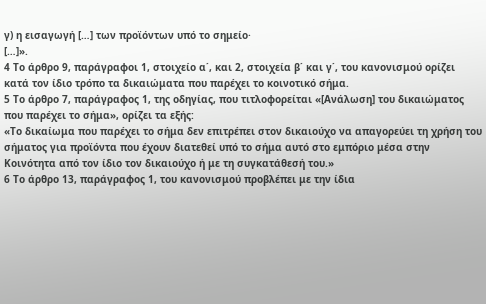γ) η εισαγωγή […] των προϊόντων υπό το σημείο·
[…]».
4 Το άρθρο 9, παράγραφοι 1, στοιχείο α΄, και 2, στοιχεία β΄ και γ΄, του κανονισμού ορίζει κατά τον ίδιο τρόπο τα δικαιώματα που παρέχει το κοινοτικό σήμα.
5 Το άρθρο 7, παράγραφος 1, της οδηγίας, που τιτλοφορείται «[Ανάλωση] του δικαιώματος που παρέχει το σήμα», ορίζει τα εξής:
«Το δικαίωμα που παρέχει το σήμα δεν επιτρέπει στον δικαιούχο να απαγορεύει τη χρήση του σήματος για προϊόντα που έχουν διατεθεί υπό το σήμα αυτό στο εμπόριο μέσα στην Κοινότητα από τον ίδιο τον δικαιούχο ή με τη συγκατάθεσή του.»
6 Το άρθρο 13, παράγραφος 1, του κανονισμού προβλέπει με την ίδια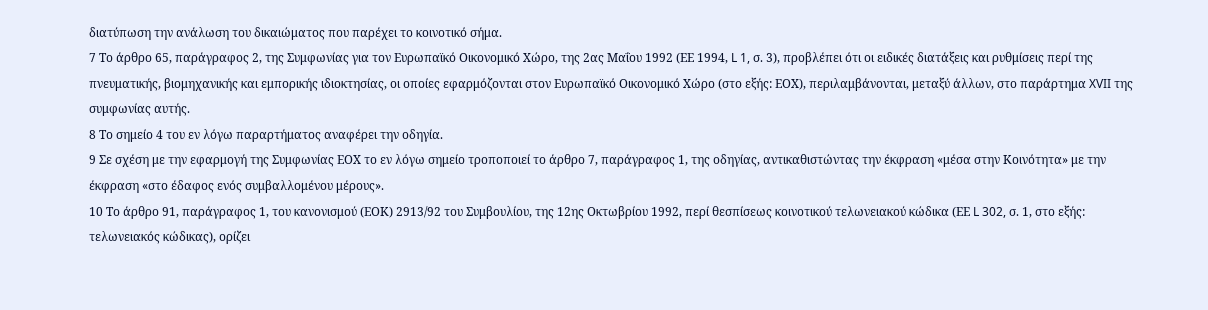διατύπωση την ανάλωση του δικαιώματος που παρέχει το κοινοτικό σήμα.
7 Το άρθρο 65, παράγραφος 2, της Συμφωνίας για τον Ευρωπαϊκό Οικονομικό Χώρο, της 2ας Μαΐου 1992 (ΕΕ 1994, L 1, σ. 3), προβλέπει ότι οι ειδικές διατάξεις και ρυθμίσεις περί της πνευματικής, βιομηχανικής και εμπορικής ιδιοκτησίας, οι οποίες εφαρμόζονται στον Ευρωπαϊκό Οικονομικό Χώρο (στο εξής: ΕΟΧ), περιλαμβάνονται, μεταξύ άλλων, στο παράρτημα XVII της συμφωνίας αυτής.
8 Το σημείο 4 του εν λόγω παραρτήματος αναφέρει την οδηγία.
9 Σε σχέση με την εφαρμογή της Συμφωνίας ΕΟΧ το εν λόγω σημείο τροποποιεί το άρθρο 7, παράγραφος 1, της οδηγίας, αντικαθιστώντας την έκφραση «μέσα στην Κοινότητα» με την έκφραση «στο έδαφος ενός συμβαλλομένου μέρους».
10 Το άρθρο 91, παράγραφος 1, του κανονισμού (ΕΟΚ) 2913/92 του Συμβουλίου, της 12ης Οκτωβρίου 1992, περί θεσπίσεως κοινοτικού τελωνειακού κώδικα (ΕΕ L 302, σ. 1, στο εξής: τελωνειακός κώδικας), ορίζει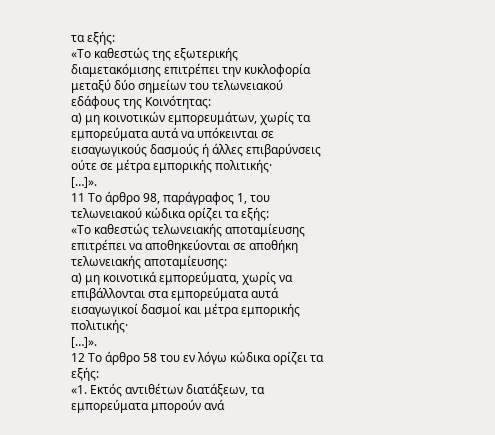τα εξής:
«Το καθεστώς της εξωτερικής διαμετακόμισης επιτρέπει την κυκλοφορία μεταξύ δύο σημείων του τελωνειακού εδάφους της Κοινότητας:
α) μη κοινοτικών εμπορευμάτων, χωρίς τα εμπορεύματα αυτά να υπόκεινται σε εισαγωγικούς δασμούς ή άλλες επιβαρύνσεις ούτε σε μέτρα εμπορικής πολιτικής·
[…]».
11 Το άρθρο 98, παράγραφος 1, του τελωνειακού κώδικα ορίζει τα εξής:
«Το καθεστώς τελωνειακής αποταμίευσης επιτρέπει να αποθηκεύονται σε αποθήκη τελωνειακής αποταμίευσης:
α) μη κοινοτικά εμπορεύματα, χωρίς να επιβάλλονται στα εμπορεύματα αυτά εισαγωγικοί δασμοί και μέτρα εμπορικής πολιτικής·
[…]».
12 Το άρθρο 58 του εν λόγω κώδικα ορίζει τα εξής:
«1. Εκτός αντιθέτων διατάξεων, τα εμπορεύματα μπορούν ανά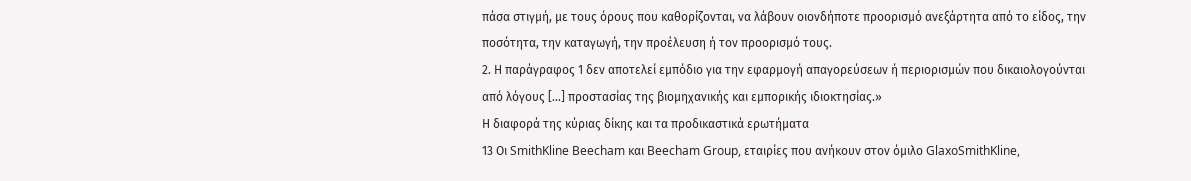πάσα στιγμή, με τους όρους που καθορίζονται, να λάβουν οιονδήποτε προορισμό ανεξάρτητα από το είδος, την ποσότητα, την καταγωγή, την προέλευση ή τον προορισμό τους.
2. Η παράγραφος 1 δεν αποτελεί εμπόδιο για την εφαρμογή απαγορεύσεων ή περιορισμών που δικαιολογούνται από λόγους […] προστασίας της βιομηχανικής και εμπορικής ιδιοκτησίας.»
Η διαφορά της κύριας δίκης και τα προδικαστικά ερωτήματα
13 Οι SmithKline Beecham και Beecham Group, εταιρίες που ανήκουν στον όμιλο GlaxoSmithKline,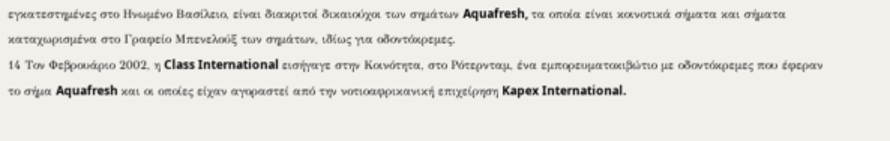εγκατεστημένες στο Ηνωμένο Βασίλειο, είναι διακριτοί δικαιούχοι των σημάτων Aquafresh, τα οποία είναι κοινοτικά σήματα και σήματα καταχωρισμένα στο Γραφείο Μπενελούξ των σημάτων, ιδίως για οδοντόκρεμες.
14 Τον Φεβρουάριο 2002, η Class International εισήγαγε στην Κοινότητα, στο Ρότερνταμ, ένα εμπορευματοκιβώτιο με οδοντόκρεμες που έφεραν το σήμα Aquafresh και οι οποίες είχαν αγοραστεί από την νοτιοαφρικανική επιχείρηση Kapex International.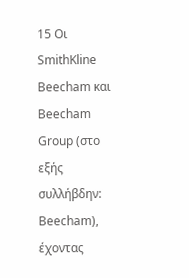15 Οι SmithKline Beecham και Beecham Group (στο εξής συλλήβδην: Beecham), έχοντας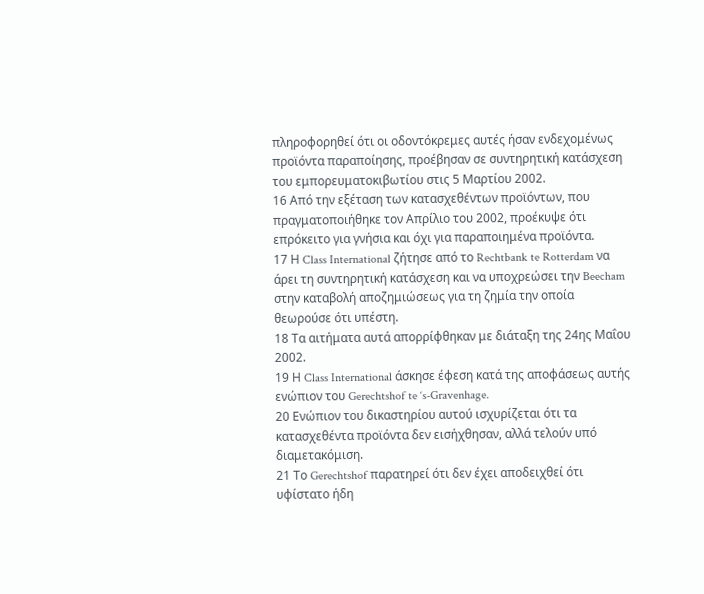πληροφορηθεί ότι οι οδοντόκρεμες αυτές ήσαν ενδεχομένως προϊόντα παραποίησης, προέβησαν σε συντηρητική κατάσχεση του εμπορευματοκιβωτίου στις 5 Μαρτίου 2002.
16 Από την εξέταση των κατασχεθέντων προϊόντων, που πραγματοποιήθηκε τον Απρίλιο του 2002, προέκυψε ότι επρόκειτο για γνήσια και όχι για παραποιημένα προϊόντα.
17 Η Class International ζήτησε από το Rechtbank te Rotterdam να άρει τη συντηρητική κατάσχεση και να υποχρεώσει την Beecham στην καταβολή αποζημιώσεως για τη ζημία την οποία θεωρούσε ότι υπέστη.
18 Τα αιτήματα αυτά απορρίφθηκαν με διάταξη της 24ης Μαΐου 2002.
19 Η Class International άσκησε έφεση κατά της αποφάσεως αυτής ενώπιον του Gerechtshof te ‘s-Gravenhage.
20 Ενώπιον του δικαστηρίου αυτού ισχυρίζεται ότι τα κατασχεθέντα προϊόντα δεν εισήχθησαν, αλλά τελούν υπό διαμετακόμιση.
21 Το Gerechtshof παρατηρεί ότι δεν έχει αποδειχθεί ότι υφίστατο ήδη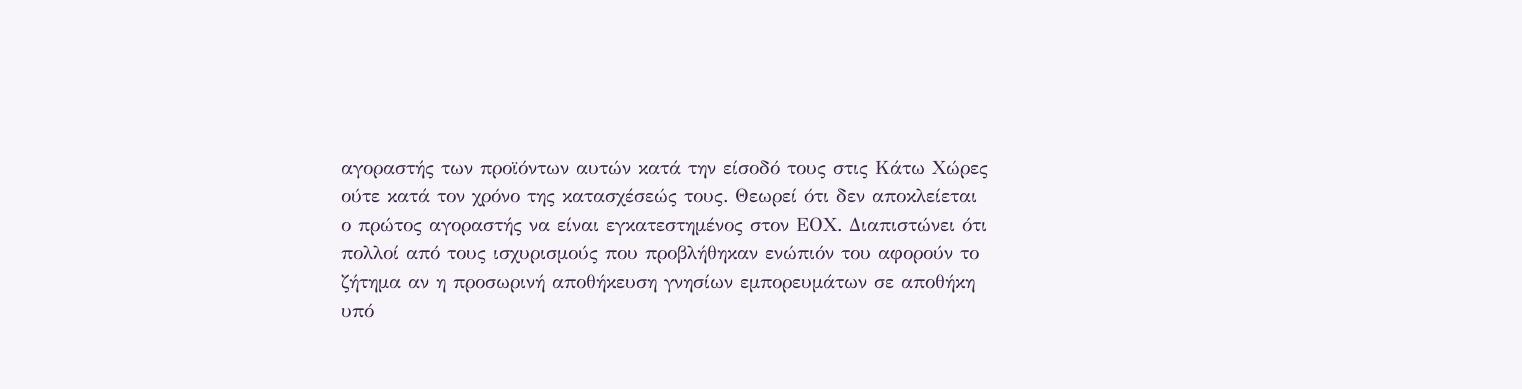αγοραστής των προϊόντων αυτών κατά την είσοδό τους στις Κάτω Χώρες ούτε κατά τον χρόνο της κατασχέσεώς τους. Θεωρεί ότι δεν αποκλείεται ο πρώτος αγοραστής να είναι εγκατεστημένος στον ΕΟΧ. Διαπιστώνει ότι πολλοί από τους ισχυρισμούς που προβλήθηκαν ενώπιόν του αφορούν το ζήτημα αν η προσωρινή αποθήκευση γνησίων εμπορευμάτων σε αποθήκη υπό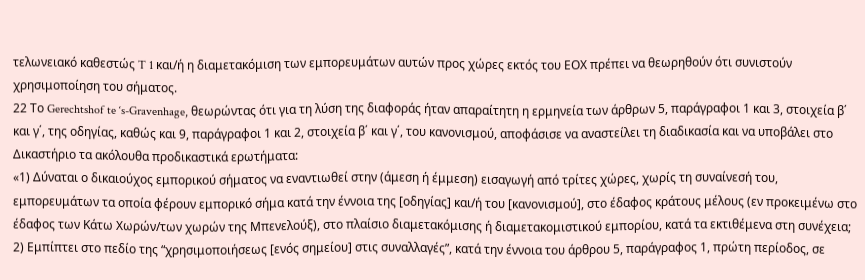τελωνειακό καθεστώς T 1 και/ή η διαμετακόμιση των εμπορευμάτων αυτών προς χώρες εκτός του ΕΟΧ πρέπει να θεωρηθούν ότι συνιστούν χρησιμοποίηση του σήματος.
22 Το Gerechtshof te ‘s-Gravenhage, θεωρώντας ότι για τη λύση της διαφοράς ήταν απαραίτητη η ερμηνεία των άρθρων 5, παράγραφοι 1 και 3, στοιχεία β΄ και γ΄, της οδηγίας, καθώς και 9, παράγραφοι 1 και 2, στοιχεία β΄ και γ΄, του κανονισμού, αποφάσισε να αναστείλει τη διαδικασία και να υποβάλει στο Δικαστήριο τα ακόλουθα προδικαστικά ερωτήματα:
«1) Δύναται ο δικαιούχος εμπορικού σήματος να εναντιωθεί στην (άμεση ή έμμεση) εισαγωγή από τρίτες χώρες, χωρίς τη συναίνεσή του, εμπορευμάτων τα οποία φέρουν εμπορικό σήμα κατά την έννοια της [οδηγίας] και/ή του [κανονισμού], στο έδαφος κράτους μέλους (εν προκειμένω στο έδαφος των Κάτω Χωρών/των χωρών της Μπενελούξ), στο πλαίσιο διαμετακόμισης ή διαμετακομιστικού εμπορίου, κατά τα εκτιθέμενα στη συνέχεια;
2) Εμπίπτει στο πεδίο της “χρησιμοποιήσεως [ενός σημείου] στις συναλλαγές”, κατά την έννοια του άρθρου 5, παράγραφος 1, πρώτη περίοδος, σε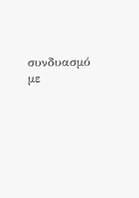συνδυασμό με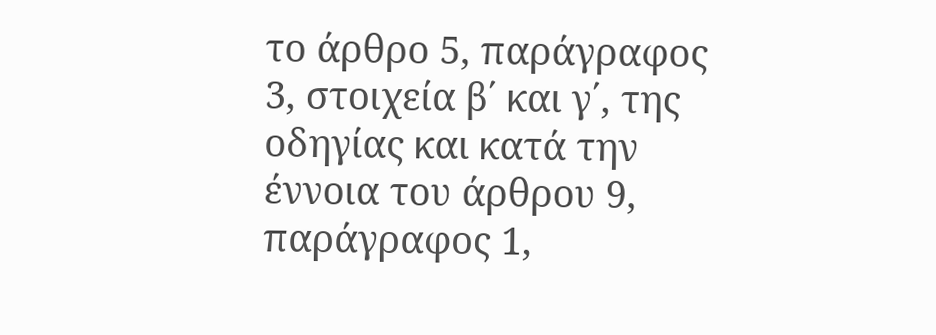το άρθρο 5, παράγραφος 3, στοιχεία β΄ και γ΄, της οδηγίας και κατά την έννοια του άρθρου 9, παράγραφος 1,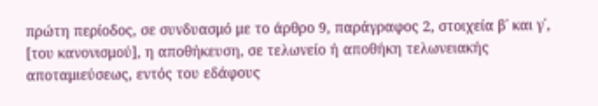πρώτη περίοδος, σε συνδυασμό με το άρθρο 9, παράγραφος 2, στοιχεία β΄ και γ΄, [του κανονισμού], η αποθήκευση, σε τελωνείο ή αποθήκη τελωνειακής αποταμιεύσεως, εντός του εδάφους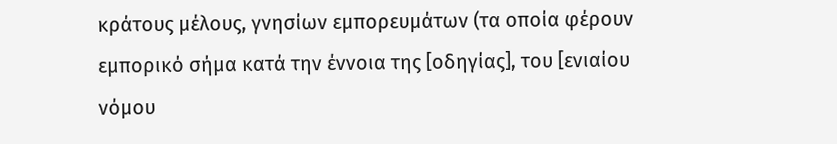κράτους μέλους, γνησίων εμπορευμάτων (τα οποία φέρουν εμπορικό σήμα κατά την έννοια της [οδηγίας], του [ενιαίου νόμου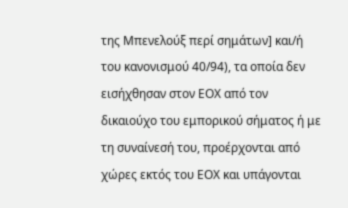της Μπενελούξ περί σημάτων] και/ή του κανονισμού 40/94), τα οποία δεν εισήχθησαν στον ΕΟΧ από τον δικαιούχο του εμπορικού σήματος ή με τη συναίνεσή του, προέρχονται από χώρες εκτός του ΕΟΧ και υπάγονται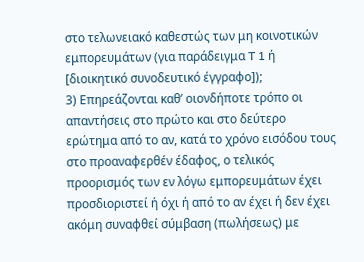στο τελωνειακό καθεστώς των μη κοινοτικών εμπορευμάτων (για παράδειγμα T 1 ή [διοικητικό συνοδευτικό έγγραφο]);
3) Επηρεάζονται καθ’ οιονδήποτε τρόπο οι απαντήσεις στο πρώτο και στο δεύτερο ερώτημα από το αν, κατά το χρόνο εισόδου τους στο προαναφερθέν έδαφος, ο τελικός προορισμός των εν λόγω εμπορευμάτων έχει προσδιοριστεί ή όχι ή από το αν έχει ή δεν έχει ακόμη συναφθεί σύμβαση (πωλήσεως) με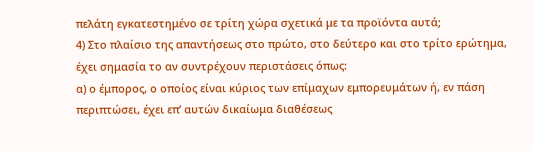πελάτη εγκατεστημένο σε τρίτη χώρα σχετικά με τα προϊόντα αυτά;
4) Στο πλαίσιο της απαντήσεως στο πρώτο, στο δεύτερο και στο τρίτο ερώτημα, έχει σημασία το αν συντρέχουν περιστάσεις όπως:
α) ο έμπορος, ο οποίος είναι κύριος των επίμαχων εμπορευμάτων ή, εν πάση περιπτώσει, έχει επ’ αυτών δικαίωμα διαθέσεως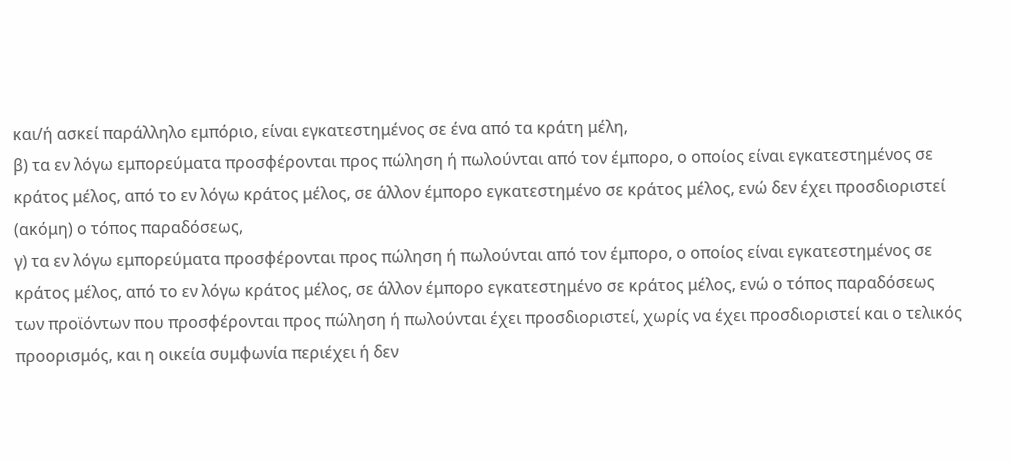και/ή ασκεί παράλληλο εμπόριο, είναι εγκατεστημένος σε ένα από τα κράτη μέλη,
β) τα εν λόγω εμπορεύματα προσφέρονται προς πώληση ή πωλούνται από τον έμπορο, ο οποίος είναι εγκατεστημένος σε κράτος μέλος, από το εν λόγω κράτος μέλος, σε άλλον έμπορο εγκατεστημένο σε κράτος μέλος, ενώ δεν έχει προσδιοριστεί (ακόμη) ο τόπος παραδόσεως,
γ) τα εν λόγω εμπορεύματα προσφέρονται προς πώληση ή πωλούνται από τον έμπορο, ο οποίος είναι εγκατεστημένος σε κράτος μέλος, από το εν λόγω κράτος μέλος, σε άλλον έμπορο εγκατεστημένο σε κράτος μέλος, ενώ ο τόπος παραδόσεως των προϊόντων που προσφέρονται προς πώληση ή πωλούνται έχει προσδιοριστεί, χωρίς να έχει προσδιοριστεί και ο τελικός προορισμός, και η οικεία συμφωνία περιέχει ή δεν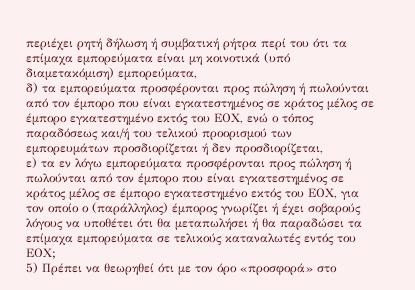περιέχει ρητή δήλωση ή συμβατική ρήτρα περί του ότι τα επίμαχα εμπορεύματα είναι μη κοινοτικά (υπό διαμετακόμιση) εμπορεύματα,
δ) τα εμπορεύματα προσφέρονται προς πώληση ή πωλούνται από τον έμπορο που είναι εγκατεστημένος σε κράτος μέλος σε έμπορο εγκατεστημένο εκτός του ΕΟΧ, ενώ ο τόπος παραδόσεως και/ή του τελικού προορισμού των εμπορευμάτων προσδιορίζεται ή δεν προσδιορίζεται,
ε) τα εν λόγω εμπορεύματα προσφέρονται προς πώληση ή πωλούνται από τον έμπορο που είναι εγκατεστημένος σε κράτος μέλος σε έμπορο εγκατεστημένο εκτός του ΕΟΧ, για τον οποίο ο (παράλληλος) έμπορος γνωρίζει ή έχει σοβαρούς λόγους να υποθέτει ότι θα μεταπωλήσει ή θα παραδώσει τα επίμαχα εμπορεύματα σε τελικούς καταναλωτές εντός του ΕΟΧ;
5) Πρέπει να θεωρηθεί ότι με τον όρο «προσφορά» στο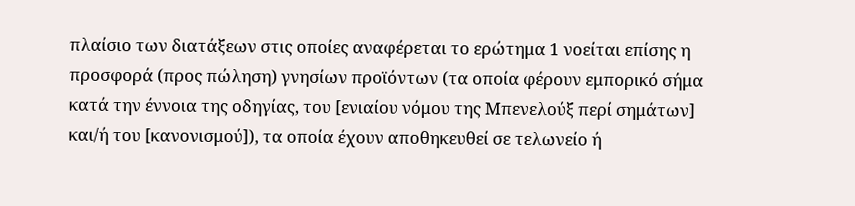πλαίσιο των διατάξεων στις οποίες αναφέρεται το ερώτημα 1 νοείται επίσης η προσφορά (προς πώληση) γνησίων προϊόντων (τα οποία φέρουν εμπορικό σήμα κατά την έννοια της οδηγίας, του [ενιαίου νόμου της Μπενελούξ περί σημάτων] και/ή του [κανονισμού]), τα οποία έχουν αποθηκευθεί σε τελωνείο ή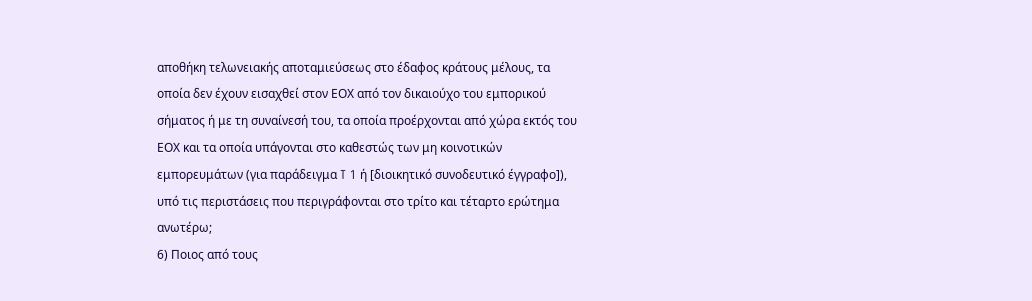αποθήκη τελωνειακής αποταμιεύσεως στο έδαφος κράτους μέλους, τα οποία δεν έχουν εισαχθεί στον ΕΟΧ από τον δικαιούχο του εμπορικού σήματος ή με τη συναίνεσή του, τα οποία προέρχονται από χώρα εκτός του ΕΟΧ και τα οποία υπάγονται στο καθεστώς των μη κοινοτικών εμπορευμάτων (για παράδειγμα T 1 ή [διοικητικό συνοδευτικό έγγραφο]), υπό τις περιστάσεις που περιγράφονται στο τρίτο και τέταρτο ερώτημα ανωτέρω;
6) Ποιος από τους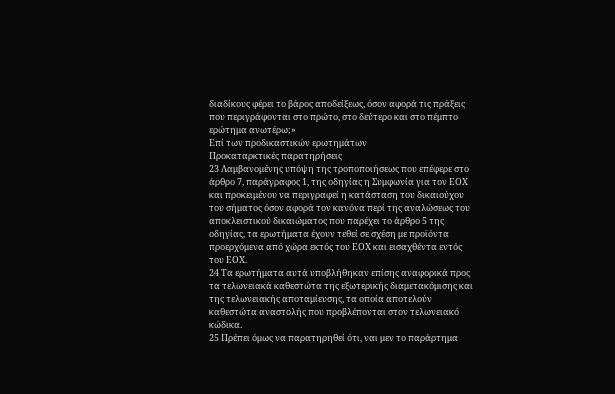διαδίκους φέρει το βάρος αποδείξεως, όσον αφορά τις πράξεις που περιγράφονται στο πρώτο, στο δεύτερο και στο πέμπτο ερώτημα ανωτέρω;»
Επί των προδικαστικών ερωτημάτων
Προκαταρκτικές παρατηρήσεις
23 Λαμβανομένης υπόψη της τροποποιήσεως που επέφερε στο άρθρο 7, παράγραφος 1, της οδηγίας η Συμφωνία για τον ΕΟΧ και προκειμένου να περιγραφεί η κατάσταση του δικαιούχου του σήματος όσον αφορά τον κανόνα περί της αναλώσεως του αποκλειστικού δικαιώματος που παρέχει το άρθρο 5 της οδηγίας, τα ερωτήματα έχουν τεθεί σε σχέση με προϊόντα προερχόμενα από χώρα εκτός του ΕΟΧ και εισαχθέντα εντός του ΕΟΧ.
24 Τα ερωτήματα αυτά υποβλήθηκαν επίσης αναφορικά προς τα τελωνειακά καθεστώτα της εξωτερικής διαμετακόμισης και της τελωνειακής αποταμίευσης, τα οποία αποτελούν καθεστώτα αναστολής που προβλέπονται στον τελωνειακό κώδικα.
25 Πρέπει όμως να παρατηρηθεί ότι, ναι μεν το παράρτημα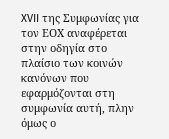XVII της Συμφωνίας για τον ΕΟΧ αναφέρεται στην οδηγία στο πλαίσιο των κοινών κανόνων που εφαρμόζονται στη συμφωνία αυτή, πλην όμως ο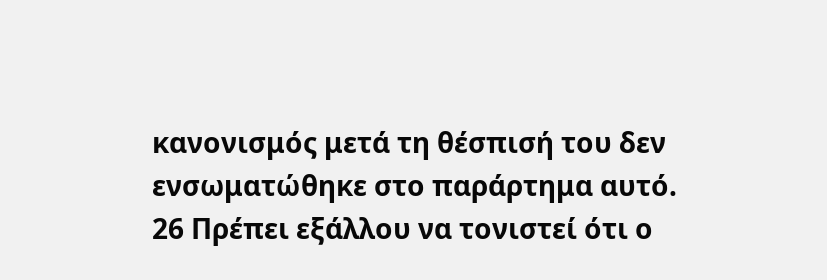κανονισμός μετά τη θέσπισή του δεν ενσωματώθηκε στο παράρτημα αυτό.
26 Πρέπει εξάλλου να τονιστεί ότι ο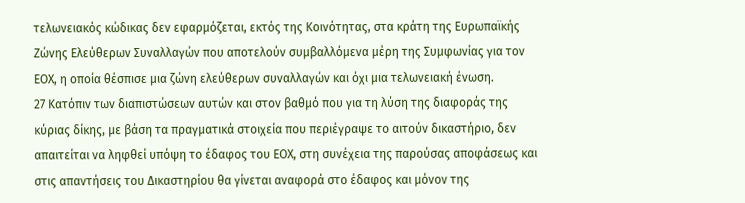τελωνειακός κώδικας δεν εφαρμόζεται, εκτός της Κοινότητας, στα κράτη της Ευρωπαϊκής Ζώνης Ελεύθερων Συναλλαγών που αποτελούν συμβαλλόμενα μέρη της Συμφωνίας για τον ΕΟΧ, η οποία θέσπισε μια ζώνη ελεύθερων συναλλαγών και όχι μια τελωνειακή ένωση.
27 Κατόπιν των διαπιστώσεων αυτών και στον βαθμό που για τη λύση της διαφοράς της κύριας δίκης, με βάση τα πραγματικά στοιχεία που περιέγραψε το αιτούν δικαστήριο, δεν απαιτείται να ληφθεί υπόψη το έδαφος του ΕΟΧ, στη συνέχεια της παρούσας αποφάσεως και στις απαντήσεις του Δικαστηρίου θα γίνεται αναφορά στο έδαφος και μόνον της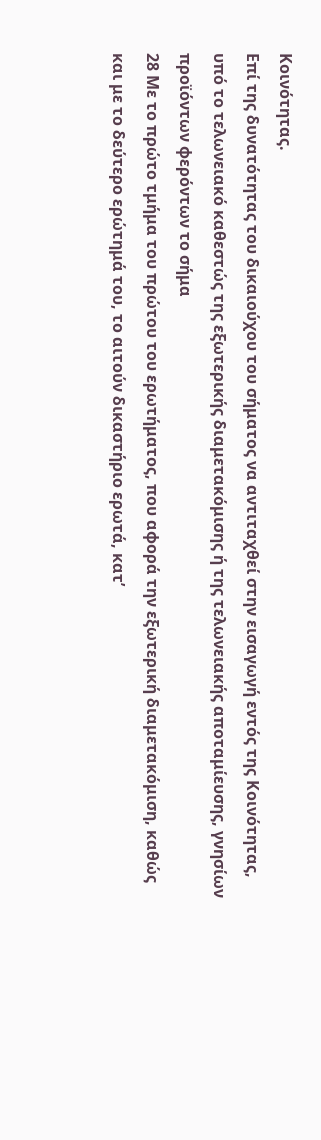Κοινότητας.
Επί της δυνατότητας του δικαιούχου του σήματος να αντιταχθεί στην εισαγωγή εντός της Κοινότητας, υπό το τελωνειακό καθεστώς της εξωτερικής διαμετακόμισης ή της τελωνειακής αποταμίευσης, γνησίων προϊόντων φερόντων το σήμα
28 Με το πρώτο τμήμα του πρώτου του ερωτήματος, που αφορά την εξωτερική διαμετακόμιση, καθώς και με το δεύτερο ερώτημά του, το αιτούν δικαστήριο ερωτά, κατ’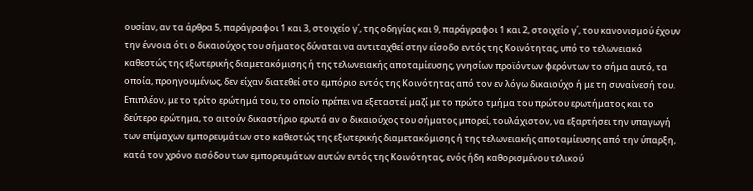ουσίαν, αν τα άρθρα 5, παράγραφοι 1 και 3, στοιχείο γ΄, της οδηγίας και 9, παράγραφοι 1 και 2, στοιχείο γ΄, του κανονισμού έχουν την έννοια ότι ο δικαιούχος του σήματος δύναται να αντιταχθεί στην είσοδο εντός της Κοινότητας, υπό το τελωνειακό καθεστώς της εξωτερικής διαμετακόμισης ή της τελωνειακής αποταμίευσης, γνησίων προϊόντων φερόντων το σήμα αυτό, τα οποία, προηγουμένως, δεν είχαν διατεθεί στο εμπόριο εντός της Κοινότητας από τον εν λόγω δικαιούχο ή με τη συναίνεσή του. Επιπλέον, με το τρίτο ερώτημά του, το οποίο πρέπει να εξεταστεί μαζί με το πρώτο τμήμα του πρώτου ερωτήματος και το δεύτερο ερώτημα, το αιτούν δικαστήριο ερωτά αν ο δικαιούχος του σήματος μπορεί, τουλάχιστον, να εξαρτήσει την υπαγωγή των επίμαχων εμπορευμάτων στο καθεστώς της εξωτερικής διαμετακόμισης ή της τελωνειακής αποταμίευσης από την ύπαρξη, κατά τον χρόνο εισόδου των εμπορευμάτων αυτών εντός της Κοινότητας, ενός ήδη καθορισμένου τελικού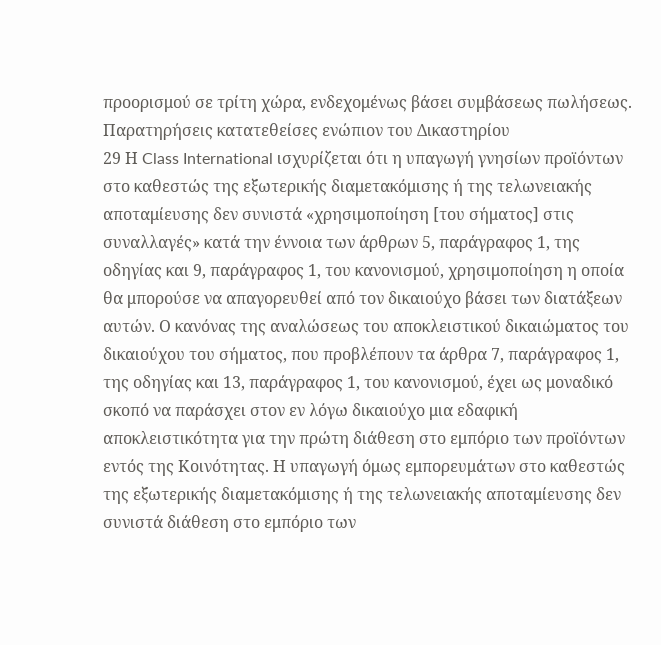προορισμού σε τρίτη χώρα, ενδεχομένως βάσει συμβάσεως πωλήσεως.
Παρατηρήσεις κατατεθείσες ενώπιον του Δικαστηρίου
29 Η Class International ισχυρίζεται ότι η υπαγωγή γνησίων προϊόντων στο καθεστώς της εξωτερικής διαμετακόμισης ή της τελωνειακής αποταμίευσης δεν συνιστά «χρησιμοποίηση [του σήματος] στις συναλλαγές» κατά την έννοια των άρθρων 5, παράγραφος 1, της οδηγίας και 9, παράγραφος 1, του κανονισμού, χρησιμοποίηση η οποία θα μπορούσε να απαγορευθεί από τον δικαιούχο βάσει των διατάξεων αυτών. Ο κανόνας της αναλώσεως του αποκλειστικού δικαιώματος του δικαιούχου του σήματος, που προβλέπουν τα άρθρα 7, παράγραφος 1, της οδηγίας και 13, παράγραφος 1, του κανονισμού, έχει ως μοναδικό σκοπό να παράσχει στον εν λόγω δικαιούχο μια εδαφική αποκλειστικότητα για την πρώτη διάθεση στο εμπόριο των προϊόντων εντός της Κοινότητας. Η υπαγωγή όμως εμπορευμάτων στο καθεστώς της εξωτερικής διαμετακόμισης ή της τελωνειακής αποταμίευσης δεν συνιστά διάθεση στο εμπόριο των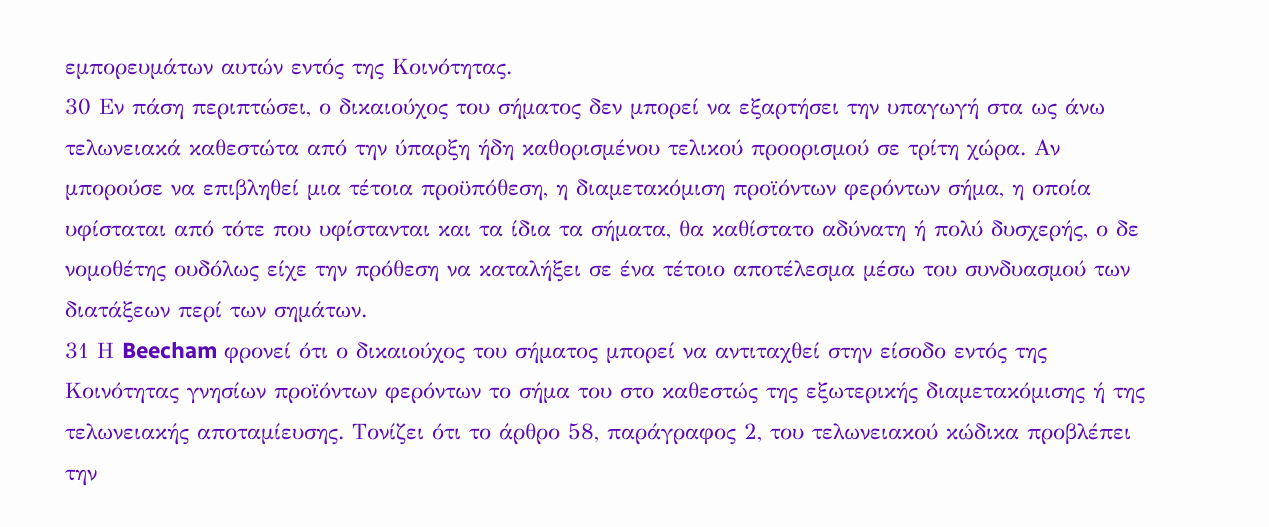εμπορευμάτων αυτών εντός της Κοινότητας.
30 Εν πάση περιπτώσει, ο δικαιούχος του σήματος δεν μπορεί να εξαρτήσει την υπαγωγή στα ως άνω τελωνειακά καθεστώτα από την ύπαρξη ήδη καθορισμένου τελικού προορισμού σε τρίτη χώρα. Αν μπορούσε να επιβληθεί μια τέτοια προϋπόθεση, η διαμετακόμιση προϊόντων φερόντων σήμα, η οποία υφίσταται από τότε που υφίστανται και τα ίδια τα σήματα, θα καθίστατο αδύνατη ή πολύ δυσχερής, ο δε νομοθέτης ουδόλως είχε την πρόθεση να καταλήξει σε ένα τέτοιο αποτέλεσμα μέσω του συνδυασμού των διατάξεων περί των σημάτων.
31 Η Beecham φρονεί ότι ο δικαιούχος του σήματος μπορεί να αντιταχθεί στην είσοδο εντός της Κοινότητας γνησίων προϊόντων φερόντων το σήμα του στο καθεστώς της εξωτερικής διαμετακόμισης ή της τελωνειακής αποταμίευσης. Τονίζει ότι το άρθρο 58, παράγραφος 2, του τελωνειακού κώδικα προβλέπει την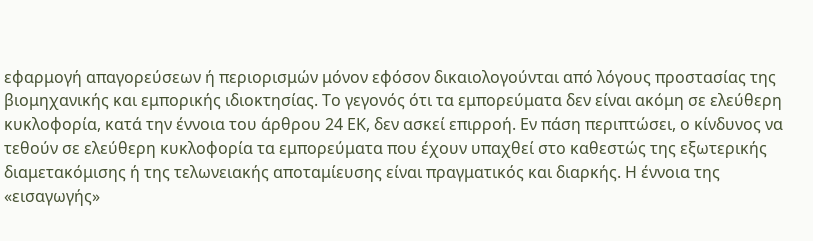εφαρμογή απαγορεύσεων ή περιορισμών μόνον εφόσον δικαιολογούνται από λόγους προστασίας της βιομηχανικής και εμπορικής ιδιοκτησίας. Το γεγονός ότι τα εμπορεύματα δεν είναι ακόμη σε ελεύθερη κυκλοφορία, κατά την έννοια του άρθρου 24 ΕΚ, δεν ασκεί επιρροή. Εν πάση περιπτώσει, ο κίνδυνος να τεθούν σε ελεύθερη κυκλοφορία τα εμπορεύματα που έχουν υπαχθεί στο καθεστώς της εξωτερικής διαμετακόμισης ή της τελωνειακής αποταμίευσης είναι πραγματικός και διαρκής. Η έννοια της «εισαγωγής»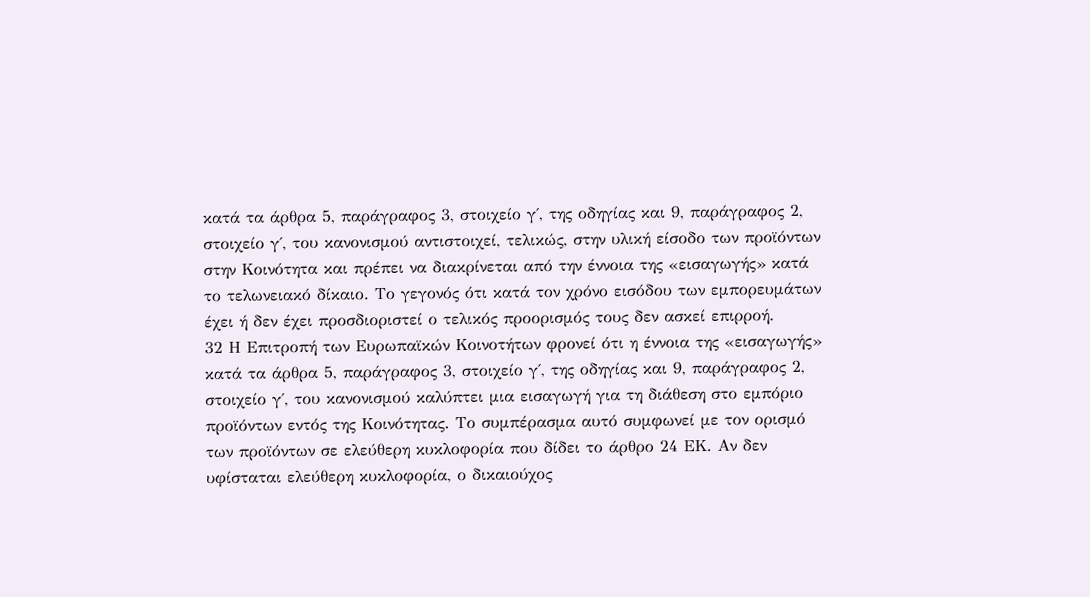κατά τα άρθρα 5, παράγραφος 3, στοιχείο γ΄, της οδηγίας και 9, παράγραφος 2, στοιχείο γ΄, του κανονισμού αντιστοιχεί, τελικώς, στην υλική είσοδο των προϊόντων στην Κοινότητα και πρέπει να διακρίνεται από την έννοια της «εισαγωγής» κατά το τελωνειακό δίκαιο. Το γεγονός ότι κατά τον χρόνο εισόδου των εμπορευμάτων έχει ή δεν έχει προσδιοριστεί ο τελικός προορισμός τους δεν ασκεί επιρροή.
32 Η Επιτροπή των Ευρωπαϊκών Κοινοτήτων φρονεί ότι η έννοια της «εισαγωγής» κατά τα άρθρα 5, παράγραφος 3, στοιχείο γ΄, της οδηγίας και 9, παράγραφος 2, στοιχείο γ΄, του κανονισμού καλύπτει μια εισαγωγή για τη διάθεση στο εμπόριο προϊόντων εντός της Κοινότητας. Το συμπέρασμα αυτό συμφωνεί με τον ορισμό των προϊόντων σε ελεύθερη κυκλοφορία που δίδει το άρθρο 24 ΕΚ. Αν δεν υφίσταται ελεύθερη κυκλοφορία, ο δικαιούχος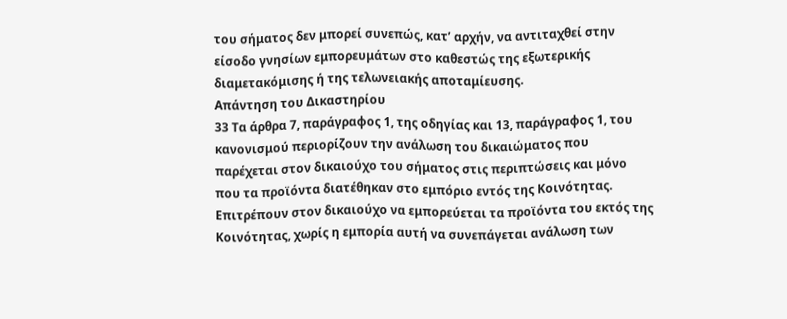του σήματος δεν μπορεί συνεπώς, κατ’ αρχήν, να αντιταχθεί στην είσοδο γνησίων εμπορευμάτων στο καθεστώς της εξωτερικής διαμετακόμισης ή της τελωνειακής αποταμίευσης.
Απάντηση του Δικαστηρίου
33 Τα άρθρα 7, παράγραφος 1, της οδηγίας και 13, παράγραφος 1, του κανονισμού περιορίζουν την ανάλωση του δικαιώματος που παρέχεται στον δικαιούχο του σήματος στις περιπτώσεις και μόνο που τα προϊόντα διατέθηκαν στο εμπόριο εντός της Κοινότητας. Επιτρέπουν στον δικαιούχο να εμπορεύεται τα προϊόντα του εκτός της Κοινότητας, χωρίς η εμπορία αυτή να συνεπάγεται ανάλωση των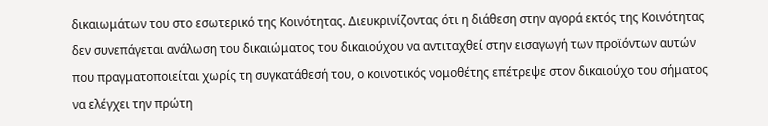δικαιωμάτων του στο εσωτερικό της Κοινότητας. Διευκρινίζοντας ότι η διάθεση στην αγορά εκτός της Κοινότητας δεν συνεπάγεται ανάλωση του δικαιώματος του δικαιούχου να αντιταχθεί στην εισαγωγή των προϊόντων αυτών που πραγματοποιείται χωρίς τη συγκατάθεσή του, ο κοινοτικός νομοθέτης επέτρεψε στον δικαιούχο του σήματος να ελέγχει την πρώτη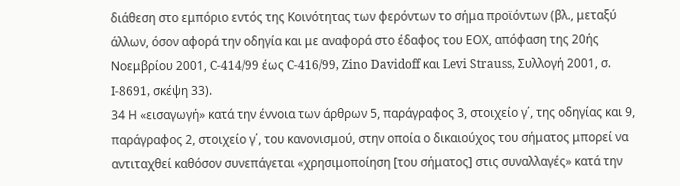διάθεση στο εμπόριο εντός της Κοινότητας των φερόντων το σήμα προϊόντων (βλ., μεταξύ άλλων, όσον αφορά την οδηγία και με αναφορά στο έδαφος του ΕΟΧ, απόφαση της 20ής Νοεμβρίου 2001, C-414/99 έως C-416/99, Zino Davidoff και Levi Strauss, Συλλογή 2001, σ. I-8691, σκέψη 33).
34 Η «εισαγωγή» κατά την έννοια των άρθρων 5, παράγραφος 3, στοιχείο γ΄, της οδηγίας και 9, παράγραφος 2, στοιχείο γ΄, του κανονισμού, στην οποία ο δικαιούχος του σήματος μπορεί να αντιταχθεί καθόσον συνεπάγεται «χρησιμοποίηση [του σήματος] στις συναλλαγές» κατά την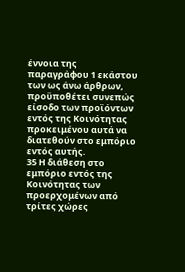έννοια της παραγράφου 1 εκάστου των ως άνω άρθρων, προϋποθέτει συνεπώς είσοδο των προϊόντων εντός της Κοινότητας προκειμένου αυτά να διατεθούν στο εμπόριο εντός αυτής.
35 Η διάθεση στο εμπόριο εντός της Κοινότητας των προερχομένων από τρίτες χώρες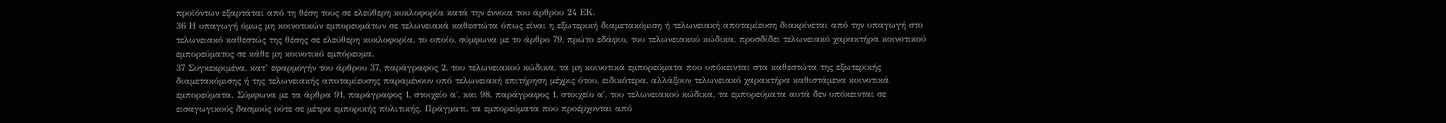προϊόντων εξαρτάται από τη θέση τους σε ελεύθερη κυκλοφορία κατά την έννοια του άρθρου 24 ΕΚ.
36 Η υπαγωγή όμως μη κοινοτικών εμπορευμάτων σε τελωνειακά καθεστώτα όπως είναι η εξωτερική διαμετακόμιση ή τελωνειακή αποταμίευση διακρίνεται από την υπαγωγή στο τελωνειακό καθεστώς της θέσης σε ελεύθερη κυκλοφορία, το οποίο, σύμφωνα με το άρθρο 79, πρώτο εδάφιο, του τελωνειακού κώδικα, προσδίδει τελωνειακό χαρακτήρα κοινοτικού εμπορεύματος σε κάθε μη κοινοτικό εμπόρευμα.
37 Συγκεκριμένα, κατ’ εφαρμογήν του άρθρου 37, παράγραφος 2, του τελωνειακού κώδικα, τα μη κοινοτικά εμπορεύματα που υπόκεινται στα καθεστώτα της εξωτερικής διαμετακόμισης ή της τελωνειακής αποταμίευσης παραμένουν υπό τελωνειακή επιτήρηση μέχρις ότου, ειδικότερα, αλλάξουν τελωνειακό χαρακτήρα καθιστάμενα κοινοτικά εμπορεύματα. Σύμφωνα με τα άρθρα 91, παράγραφος 1, στοιχείο α΄, και 98, παράγραφος 1, στοιχείο α΄, του τελωνειακού κώδικα, τα εμπορεύματα αυτά δεν υπόκεινται σε εισαγωγικούς δασμούς ούτε σε μέτρα εμπορικής πολιτικής. Πράγματι, τα εμπορεύματα που προέρχονται από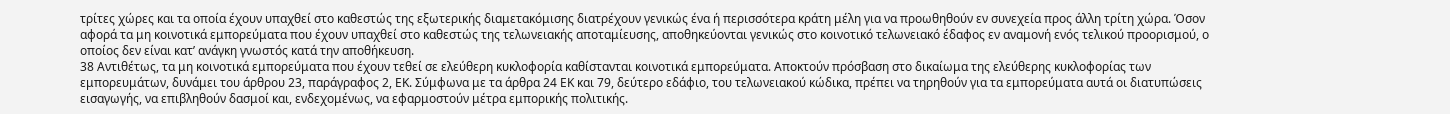τρίτες χώρες και τα οποία έχουν υπαχθεί στο καθεστώς της εξωτερικής διαμετακόμισης διατρέχουν γενικώς ένα ή περισσότερα κράτη μέλη για να προωθηθούν εν συνεχεία προς άλλη τρίτη χώρα. Όσον αφορά τα μη κοινοτικά εμπορεύματα που έχουν υπαχθεί στο καθεστώς της τελωνειακής αποταμίευσης, αποθηκεύονται γενικώς στο κοινοτικό τελωνειακό έδαφος εν αναμονή ενός τελικού προορισμού, ο οποίος δεν είναι κατ’ ανάγκη γνωστός κατά την αποθήκευση.
38 Αντιθέτως, τα μη κοινοτικά εμπορεύματα που έχουν τεθεί σε ελεύθερη κυκλοφορία καθίστανται κοινοτικά εμπορεύματα. Αποκτούν πρόσβαση στο δικαίωμα της ελεύθερης κυκλοφορίας των εμπορευμάτων, δυνάμει του άρθρου 23, παράγραφος 2, ΕΚ. Σύμφωνα με τα άρθρα 24 ΕΚ και 79, δεύτερο εδάφιο, του τελωνειακού κώδικα, πρέπει να τηρηθούν για τα εμπορεύματα αυτά οι διατυπώσεις εισαγωγής, να επιβληθούν δασμοί και, ενδεχομένως, να εφαρμοστούν μέτρα εμπορικής πολιτικής.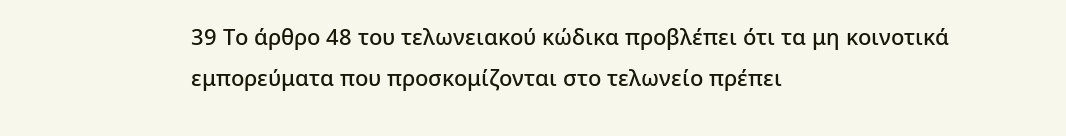39 Το άρθρο 48 του τελωνειακού κώδικα προβλέπει ότι τα μη κοινοτικά εμπορεύματα που προσκομίζονται στο τελωνείο πρέπει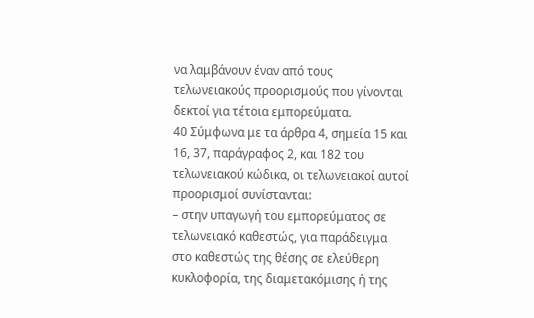να λαμβάνουν έναν από τους τελωνειακούς προορισμούς που γίνονται δεκτοί για τέτοια εμπορεύματα.
40 Σύμφωνα με τα άρθρα 4, σημεία 15 και 16, 37, παράγραφος 2, και 182 του τελωνειακού κώδικα, οι τελωνειακοί αυτοί προορισμοί συνίστανται:
– στην υπαγωγή του εμπορεύματος σε τελωνειακό καθεστώς, για παράδειγμα στο καθεστώς της θέσης σε ελεύθερη κυκλοφορία, της διαμετακόμισης ή της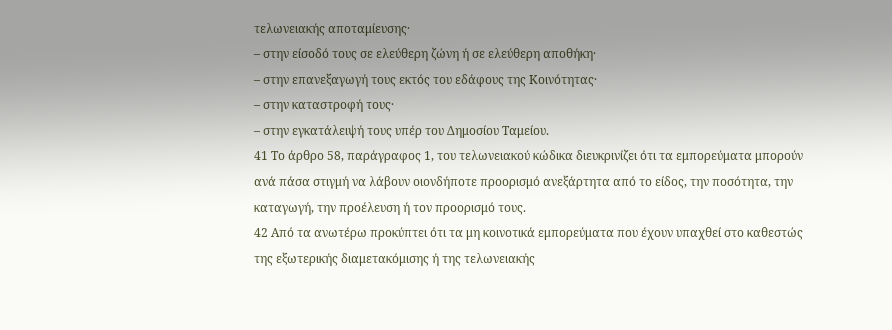τελωνειακής αποταμίευσης·
– στην είσοδό τους σε ελεύθερη ζώνη ή σε ελεύθερη αποθήκη·
– στην επανεξαγωγή τους εκτός του εδάφους της Κοινότητας·
– στην καταστροφή τους·
– στην εγκατάλειψή τους υπέρ του Δημοσίου Ταμείου.
41 Το άρθρο 58, παράγραφος 1, του τελωνειακού κώδικα διευκρινίζει ότι τα εμπορεύματα μπορούν ανά πάσα στιγμή να λάβουν οιονδήποτε προορισμό ανεξάρτητα από το είδος, την ποσότητα, την καταγωγή, την προέλευση ή τον προορισμό τους.
42 Από τα ανωτέρω προκύπτει ότι τα μη κοινοτικά εμπορεύματα που έχουν υπαχθεί στο καθεστώς της εξωτερικής διαμετακόμισης ή της τελωνειακής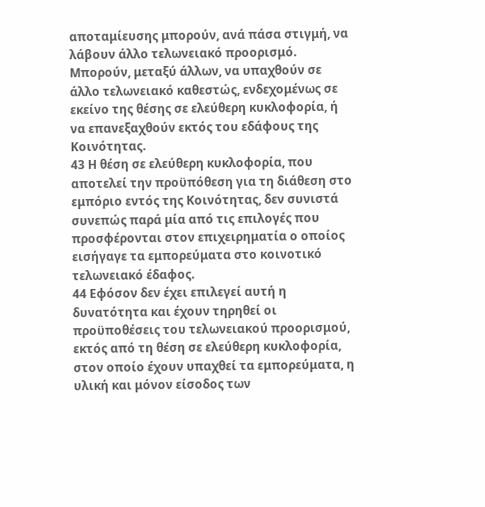αποταμίευσης μπορούν, ανά πάσα στιγμή, να λάβουν άλλο τελωνειακό προορισμό. Μπορούν, μεταξύ άλλων, να υπαχθούν σε άλλο τελωνειακό καθεστώς, ενδεχομένως σε εκείνο της θέσης σε ελεύθερη κυκλοφορία, ή να επανεξαχθούν εκτός του εδάφους της Κοινότητας.
43 Η θέση σε ελεύθερη κυκλοφορία, που αποτελεί την προϋπόθεση για τη διάθεση στο εμπόριο εντός της Κοινότητας, δεν συνιστά συνεπώς παρά μία από τις επιλογές που προσφέρονται στον επιχειρηματία ο οποίος εισήγαγε τα εμπορεύματα στο κοινοτικό τελωνειακό έδαφος.
44 Εφόσον δεν έχει επιλεγεί αυτή η δυνατότητα και έχουν τηρηθεί οι προϋποθέσεις του τελωνειακού προορισμού, εκτός από τη θέση σε ελεύθερη κυκλοφορία, στον οποίο έχουν υπαχθεί τα εμπορεύματα, η υλική και μόνον είσοδος των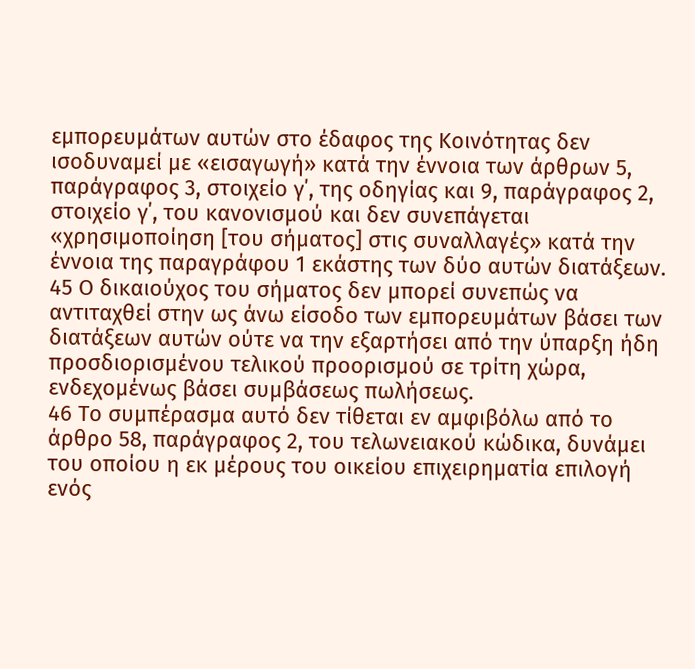εμπορευμάτων αυτών στο έδαφος της Κοινότητας δεν ισοδυναμεί με «εισαγωγή» κατά την έννοια των άρθρων 5, παράγραφος 3, στοιχείο γ΄, της οδηγίας και 9, παράγραφος 2, στοιχείο γ΄, του κανονισμού και δεν συνεπάγεται «χρησιμοποίηση [του σήματος] στις συναλλαγές» κατά την έννοια της παραγράφου 1 εκάστης των δύο αυτών διατάξεων.
45 Ο δικαιούχος του σήματος δεν μπορεί συνεπώς να αντιταχθεί στην ως άνω είσοδο των εμπορευμάτων βάσει των διατάξεων αυτών ούτε να την εξαρτήσει από την ύπαρξη ήδη προσδιορισμένου τελικού προορισμού σε τρίτη χώρα, ενδεχομένως βάσει συμβάσεως πωλήσεως.
46 Το συμπέρασμα αυτό δεν τίθεται εν αμφιβόλω από το άρθρο 58, παράγραφος 2, του τελωνειακού κώδικα, δυνάμει του οποίου η εκ μέρους του οικείου επιχειρηματία επιλογή ενός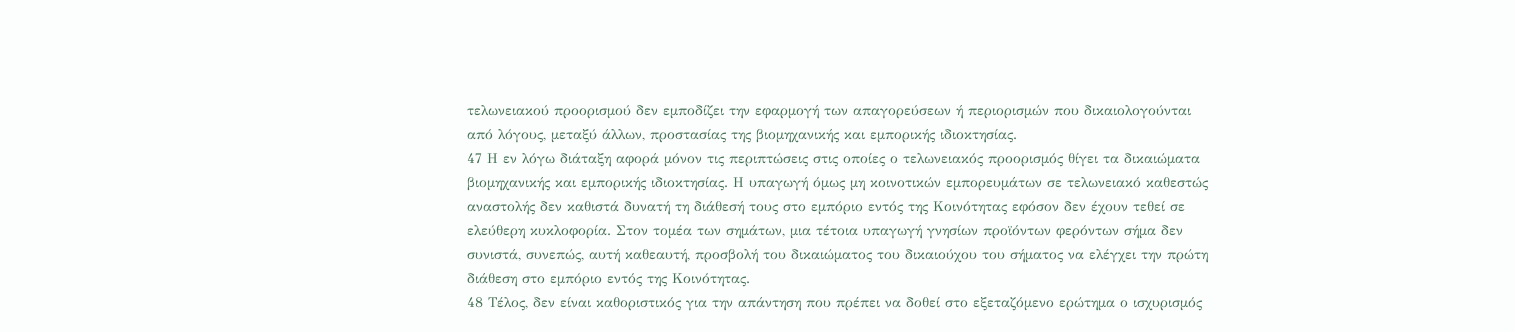τελωνειακού προορισμού δεν εμποδίζει την εφαρμογή των απαγορεύσεων ή περιορισμών που δικαιολογούνται από λόγους, μεταξύ άλλων, προστασίας της βιομηχανικής και εμπορικής ιδιοκτησίας.
47 Η εν λόγω διάταξη αφορά μόνον τις περιπτώσεις στις οποίες ο τελωνειακός προορισμός θίγει τα δικαιώματα βιομηχανικής και εμπορικής ιδιοκτησίας. Η υπαγωγή όμως μη κοινοτικών εμπορευμάτων σε τελωνειακό καθεστώς αναστολής δεν καθιστά δυνατή τη διάθεσή τους στο εμπόριο εντός της Κοινότητας εφόσον δεν έχουν τεθεί σε ελεύθερη κυκλοφορία. Στον τομέα των σημάτων, μια τέτοια υπαγωγή γνησίων προϊόντων φερόντων σήμα δεν συνιστά, συνεπώς, αυτή καθεαυτή, προσβολή του δικαιώματος του δικαιούχου του σήματος να ελέγχει την πρώτη διάθεση στο εμπόριο εντός της Κοινότητας.
48 Τέλος, δεν είναι καθοριστικός για την απάντηση που πρέπει να δοθεί στο εξεταζόμενο ερώτημα ο ισχυρισμός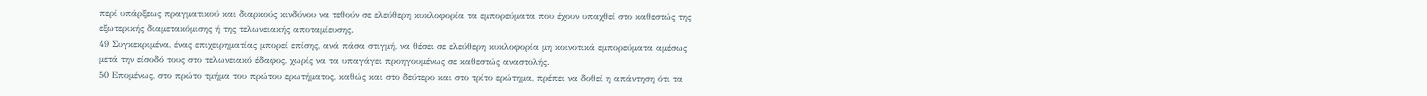περί υπάρξεως πραγματικού και διαρκούς κινδύνου να τεθούν σε ελεύθερη κυκλοφορία τα εμπορεύματα που έχουν υπαχθεί στο καθεστώς της εξωτερικής διαμετακόμισης ή της τελωνειακής αποταμίευσης.
49 Συγκεκριμένα, ένας επιχειρηματίας μπορεί επίσης, ανά πάσα στιγμή, να θέσει σε ελεύθερη κυκλοφορία μη κοινοτικά εμπορεύματα αμέσως μετά την είσοδό τους στο τελωνειακό έδαφος, χωρίς να τα υπαγάγει προηγουμένως σε καθεστώς αναστολής.
50 Επομένως, στο πρώτο τμήμα του πρώτου ερωτήματος, καθώς και στο δεύτερο και στο τρίτο ερώτημα, πρέπει να δοθεί η απάντηση ότι τα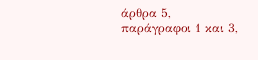άρθρα 5, παράγραφοι 1 και 3,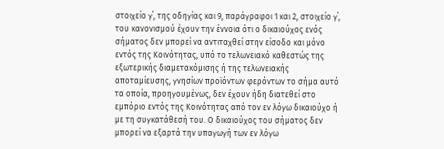στοιχείο γ΄, της οδηγίας και 9, παράγραφοι 1 και 2, στοιχείο γ΄, του κανονισμού έχουν την έννοια ότι ο δικαιούχος ενός σήματος δεν μπορεί να αντιταχθεί στην είσοδο και μόνο εντός της Κοινότητας, υπό το τελωνειακό καθεστώς της εξωτερικής διαμετακόμισης ή της τελωνειακής αποταμίευσης, γνησίων προϊόντων φερόντων το σήμα αυτό τα οποία, προηγουμένως, δεν έχουν ήδη διατεθεί στο εμπόριο εντός της Κοινότητας από τον εν λόγω δικαιούχο ή με τη συγκατάθεσή του. Ο δικαιούχος του σήματος δεν μπορεί να εξαρτά την υπαγωγή των εν λόγω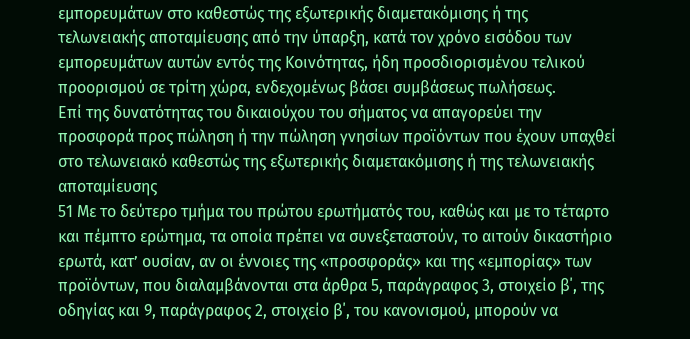εμπορευμάτων στο καθεστώς της εξωτερικής διαμετακόμισης ή της τελωνειακής αποταμίευσης από την ύπαρξη, κατά τον χρόνο εισόδου των εμπορευμάτων αυτών εντός της Κοινότητας, ήδη προσδιορισμένου τελικού προορισμού σε τρίτη χώρα, ενδεχομένως βάσει συμβάσεως πωλήσεως.
Επί της δυνατότητας του δικαιούχου του σήματος να απαγορεύει την προσφορά προς πώληση ή την πώληση γνησίων προϊόντων που έχουν υπαχθεί στο τελωνειακό καθεστώς της εξωτερικής διαμετακόμισης ή της τελωνειακής αποταμίευσης
51 Με το δεύτερο τμήμα του πρώτου ερωτήματός του, καθώς και με το τέταρτο και πέμπτο ερώτημα, τα οποία πρέπει να συνεξεταστούν, το αιτούν δικαστήριο ερωτά, κατ’ ουσίαν, αν οι έννοιες της «προσφοράς» και της «εμπορίας» των προϊόντων, που διαλαμβάνονται στα άρθρα 5, παράγραφος 3, στοιχείο β΄, της οδηγίας και 9, παράγραφος 2, στοιχείο β΄, του κανονισμού, μπορούν να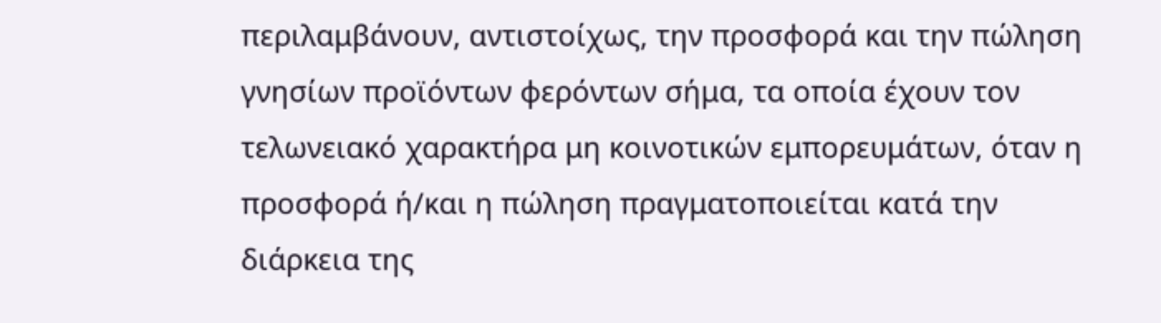περιλαμβάνουν, αντιστοίχως, την προσφορά και την πώληση γνησίων προϊόντων φερόντων σήμα, τα οποία έχουν τον τελωνειακό χαρακτήρα μη κοινοτικών εμπορευμάτων, όταν η προσφορά ή/και η πώληση πραγματοποιείται κατά την διάρκεια της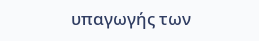υπαγωγής των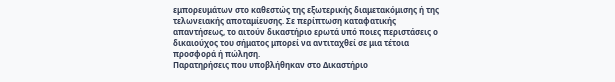εμπορευμάτων στο καθεστώς της εξωτερικής διαμετακόμισης ή της τελωνειακής αποταμίευσης. Σε περίπτωση καταφατικής απαντήσεως, το αιτούν δικαστήριο ερωτά υπό ποιες περιστάσεις ο δικαιούχος του σήματος μπορεί να αντιταχθεί σε μια τέτοια προσφορά ή πώληση.
Παρατηρήσεις που υποβλήθηκαν στο Δικαστήριο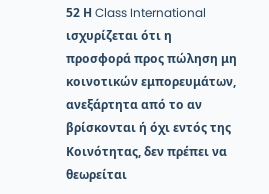52 Η Class International ισχυρίζεται ότι η προσφορά προς πώληση μη κοινοτικών εμπορευμάτων, ανεξάρτητα από το αν βρίσκονται ή όχι εντός της Κοινότητας, δεν πρέπει να θεωρείται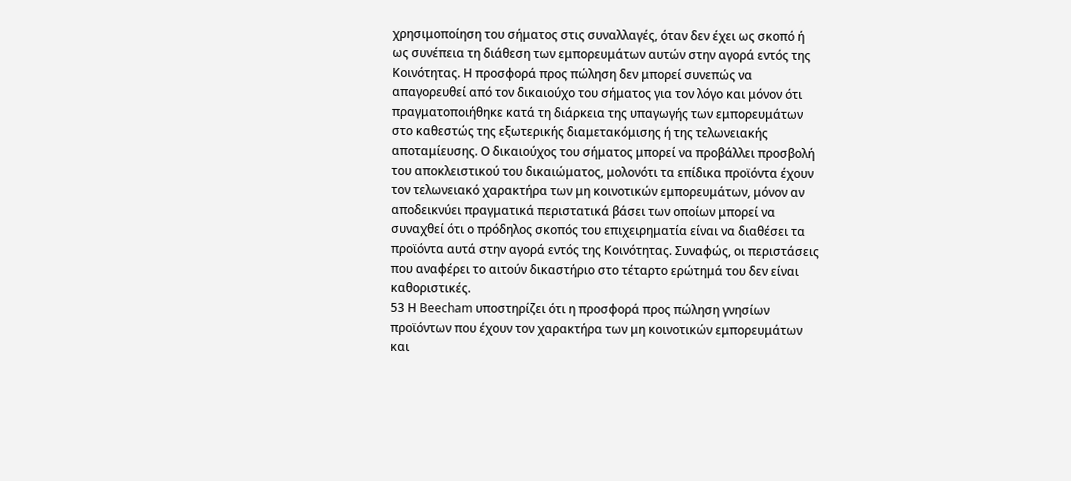χρησιμοποίηση του σήματος στις συναλλαγές, όταν δεν έχει ως σκοπό ή ως συνέπεια τη διάθεση των εμπορευμάτων αυτών στην αγορά εντός της Κοινότητας. Η προσφορά προς πώληση δεν μπορεί συνεπώς να απαγορευθεί από τον δικαιούχο του σήματος για τον λόγο και μόνον ότι πραγματοποιήθηκε κατά τη διάρκεια της υπαγωγής των εμπορευμάτων στο καθεστώς της εξωτερικής διαμετακόμισης ή της τελωνειακής αποταμίευσης. Ο δικαιούχος του σήματος μπορεί να προβάλλει προσβολή του αποκλειστικού του δικαιώματος, μολονότι τα επίδικα προϊόντα έχουν τον τελωνειακό χαρακτήρα των μη κοινοτικών εμπορευμάτων, μόνον αν αποδεικνύει πραγματικά περιστατικά βάσει των οποίων μπορεί να συναχθεί ότι ο πρόδηλος σκοπός του επιχειρηματία είναι να διαθέσει τα προϊόντα αυτά στην αγορά εντός της Κοινότητας. Συναφώς, οι περιστάσεις που αναφέρει το αιτούν δικαστήριο στο τέταρτο ερώτημά του δεν είναι καθοριστικές.
53 Η Beecham υποστηρίζει ότι η προσφορά προς πώληση γνησίων προϊόντων που έχουν τον χαρακτήρα των μη κοινοτικών εμπορευμάτων και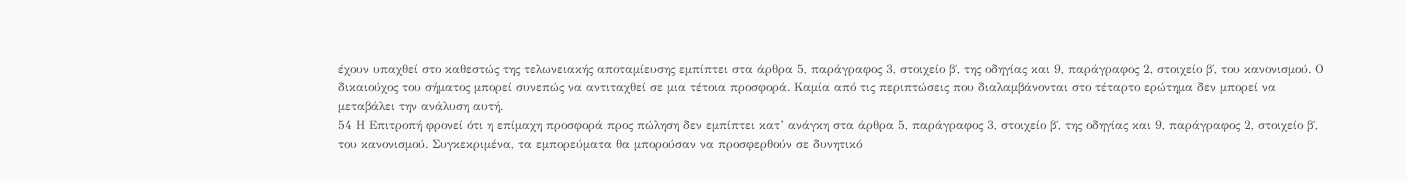έχουν υπαχθεί στο καθεστώς της τελωνειακής αποταμίευσης εμπίπτει στα άρθρα 5, παράγραφος 3, στοιχείο β΄, της οδηγίας και 9, παράγραφος 2, στοιχείο β΄, του κανονισμού. Ο δικαιούχος του σήματος μπορεί συνεπώς να αντιταχθεί σε μια τέτοια προσφορά. Καμία από τις περιπτώσεις που διαλαμβάνονται στο τέταρτο ερώτημα δεν μπορεί να μεταβάλει την ανάλυση αυτή.
54 Η Επιτροπή φρονεί ότι η επίμαχη προσφορά προς πώληση δεν εμπίπτει κατ’ ανάγκη στα άρθρα 5, παράγραφος 3, στοιχείο β΄, της οδηγίας και 9, παράγραφος 2, στοιχείο β΄, του κανονισμού. Συγκεκριμένα, τα εμπορεύματα θα μπορούσαν να προσφερθούν σε δυνητικό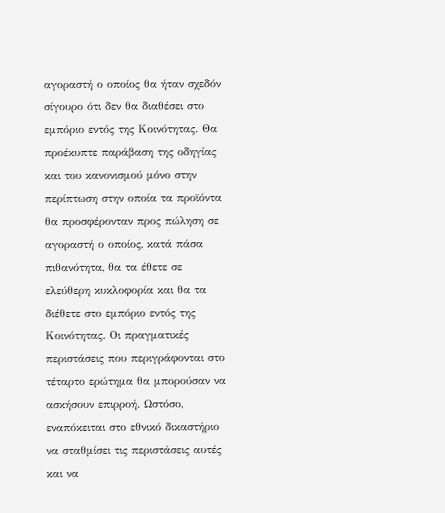αγοραστή ο οποίος θα ήταν σχεδόν σίγουρο ότι δεν θα διαθέσει στο εμπόριο εντός της Κοινότητας. Θα προέκυπτε παράβαση της οδηγίας και του κανονισμού μόνο στην περίπτωση στην οποία τα προϊόντα θα προσφέρονταν προς πώληση σε αγοραστή ο οποίος, κατά πάσα πιθανότητα, θα τα έθετε σε ελεύθερη κυκλοφορία και θα τα διέθετε στο εμπόριο εντός της Κοινότητας. Οι πραγματικές περιστάσεις που περιγράφονται στο τέταρτο ερώτημα θα μπορούσαν να ασκήσουν επιρροή. Ωστόσο, εναπόκειται στο εθνικό δικαστήριο να σταθμίσει τις περιστάσεις αυτές και να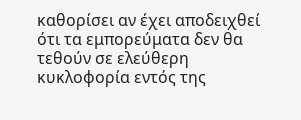καθορίσει αν έχει αποδειχθεί ότι τα εμπορεύματα δεν θα τεθούν σε ελεύθερη κυκλοφορία εντός της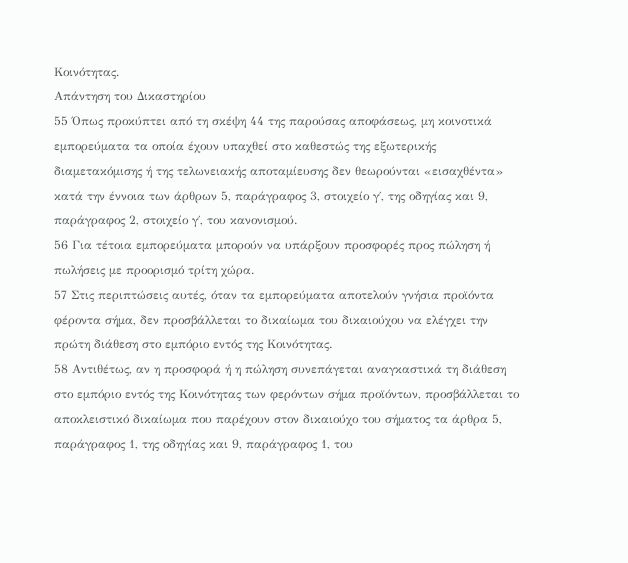Κοινότητας.
Απάντηση του Δικαστηρίου
55 Όπως προκύπτει από τη σκέψη 44 της παρούσας αποφάσεως, μη κοινοτικά εμπορεύματα τα οποία έχουν υπαχθεί στο καθεστώς της εξωτερικής διαμετακόμισης ή της τελωνειακής αποταμίευσης δεν θεωρούνται «εισαχθέντα» κατά την έννοια των άρθρων 5, παράγραφος 3, στοιχείο γ΄, της οδηγίας και 9, παράγραφος 2, στοιχείο γ΄, του κανονισμού.
56 Για τέτοια εμπορεύματα μπορούν να υπάρξουν προσφορές προς πώληση ή πωλήσεις με προορισμό τρίτη χώρα.
57 Στις περιπτώσεις αυτές, όταν τα εμπορεύματα αποτελούν γνήσια προϊόντα φέροντα σήμα, δεν προσβάλλεται το δικαίωμα του δικαιούχου να ελέγχει την πρώτη διάθεση στο εμπόριο εντός της Κοινότητας.
58 Αντιθέτως, αν η προσφορά ή η πώληση συνεπάγεται αναγκαστικά τη διάθεση στο εμπόριο εντός της Κοινότητας των φερόντων σήμα προϊόντων, προσβάλλεται το αποκλειστικό δικαίωμα που παρέχουν στον δικαιούχο του σήματος τα άρθρα 5, παράγραφος 1, της οδηγίας και 9, παράγραφος 1, του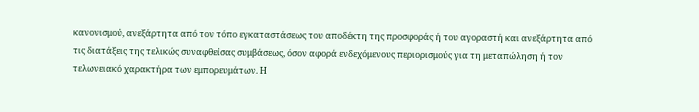κανονισμού, ανεξάρτητα από τον τόπο εγκαταστάσεως του αποδέκτη της προσφοράς ή του αγοραστή και ανεξάρτητα από τις διατάξεις της τελικώς συναφθείσας συμβάσεως, όσον αφορά ενδεχόμενους περιορισμούς για τη μεταπώληση ή τον τελωνειακό χαρακτήρα των εμπορευμάτων. Η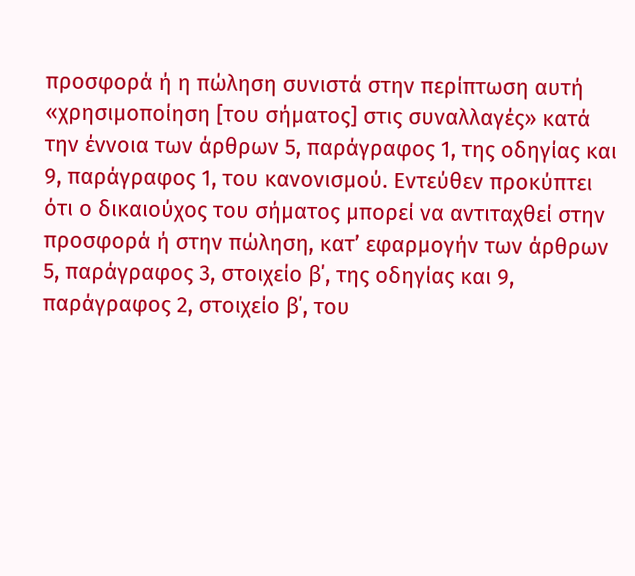προσφορά ή η πώληση συνιστά στην περίπτωση αυτή «χρησιμοποίηση [του σήματος] στις συναλλαγές» κατά την έννοια των άρθρων 5, παράγραφος 1, της οδηγίας και 9, παράγραφος 1, του κανονισμού. Εντεύθεν προκύπτει ότι ο δικαιούχος του σήματος μπορεί να αντιταχθεί στην προσφορά ή στην πώληση, κατ’ εφαρμογήν των άρθρων 5, παράγραφος 3, στοιχείο β΄, της οδηγίας και 9, παράγραφος 2, στοιχείο β΄, του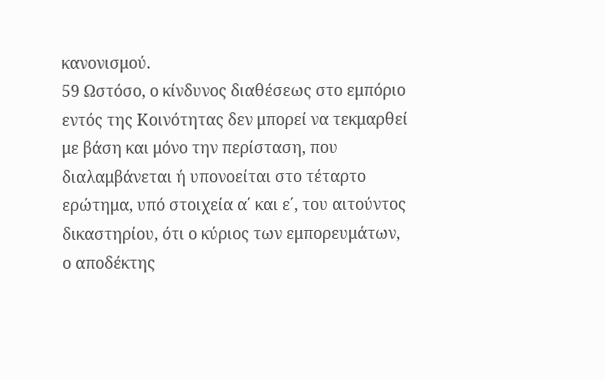κανονισμού.
59 Ωστόσο, ο κίνδυνος διαθέσεως στο εμπόριο εντός της Κοινότητας δεν μπορεί να τεκμαρθεί με βάση και μόνο την περίσταση, που διαλαμβάνεται ή υπονοείται στο τέταρτο ερώτημα, υπό στοιχεία α΄ και ε΄, του αιτούντος δικαστηρίου, ότι ο κύριος των εμπορευμάτων, ο αποδέκτης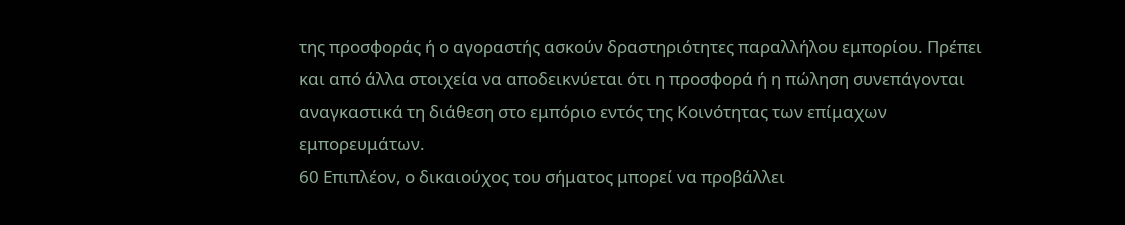της προσφοράς ή ο αγοραστής ασκούν δραστηριότητες παραλλήλου εμπορίου. Πρέπει και από άλλα στοιχεία να αποδεικνύεται ότι η προσφορά ή η πώληση συνεπάγονται αναγκαστικά τη διάθεση στο εμπόριο εντός της Κοινότητας των επίμαχων εμπορευμάτων.
60 Επιπλέον, ο δικαιούχος του σήματος μπορεί να προβάλλει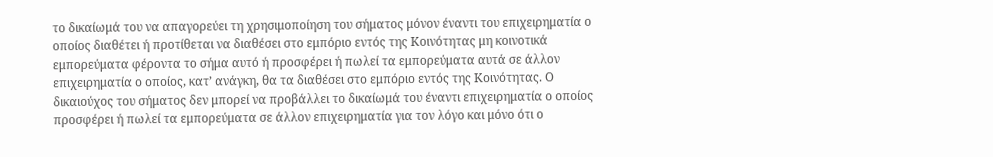το δικαίωμά του να απαγορεύει τη χρησιμοποίηση του σήματος μόνον έναντι του επιχειρηματία ο οποίος διαθέτει ή προτίθεται να διαθέσει στο εμπόριο εντός της Κοινότητας μη κοινοτικά εμπορεύματα φέροντα το σήμα αυτό ή προσφέρει ή πωλεί τα εμπορεύματα αυτά σε άλλον επιχειρηματία ο οποίος, κατ’ ανάγκη, θα τα διαθέσει στο εμπόριο εντός της Κοινότητας. Ο δικαιούχος του σήματος δεν μπορεί να προβάλλει το δικαίωμά του έναντι επιχειρηματία ο οποίος προσφέρει ή πωλεί τα εμπορεύματα σε άλλον επιχειρηματία για τον λόγο και μόνο ότι ο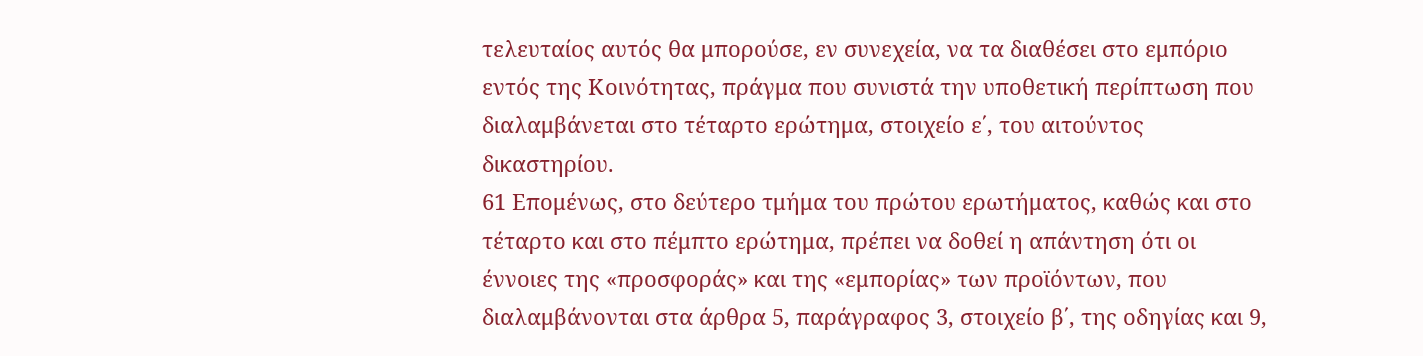τελευταίος αυτός θα μπορούσε, εν συνεχεία, να τα διαθέσει στο εμπόριο εντός της Κοινότητας, πράγμα που συνιστά την υποθετική περίπτωση που διαλαμβάνεται στο τέταρτο ερώτημα, στοιχείο ε΄, του αιτούντος δικαστηρίου.
61 Επομένως, στο δεύτερο τμήμα του πρώτου ερωτήματος, καθώς και στο τέταρτο και στο πέμπτο ερώτημα, πρέπει να δοθεί η απάντηση ότι οι έννοιες της «προσφοράς» και της «εμπορίας» των προϊόντων, που διαλαμβάνονται στα άρθρα 5, παράγραφος 3, στοιχείο β΄, της οδηγίας και 9,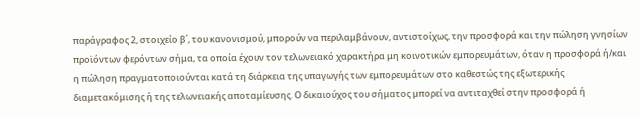παράγραφος 2, στοιχείο β΄, του κανονισμού, μπορούν να περιλαμβάνουν, αντιστοίχως, την προσφορά και την πώληση γνησίων προϊόντων φερόντων σήμα, τα οποία έχουν τον τελωνειακό χαρακτήρα μη κοινοτικών εμπορευμάτων, όταν η προσφορά ή/και η πώληση πραγματοποιούνται κατά τη διάρκεια της υπαγωγής των εμπορευμάτων στο καθεστώς της εξωτερικής διαμετακόμισης ή της τελωνειακής αποταμίευσης. Ο δικαιούχος του σήματος μπορεί να αντιταχθεί στην προσφορά ή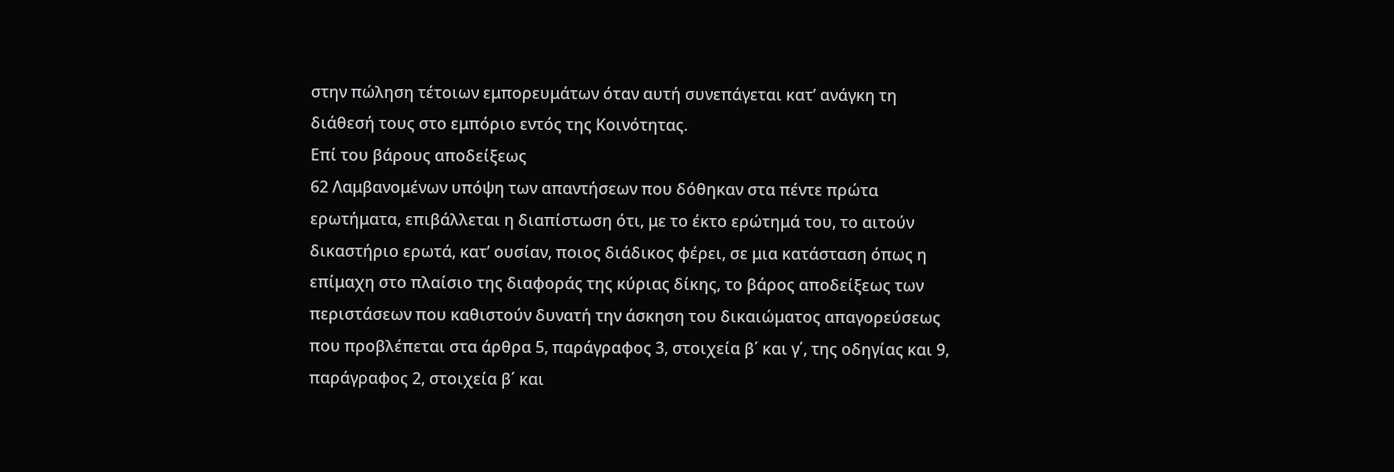στην πώληση τέτοιων εμπορευμάτων όταν αυτή συνεπάγεται κατ’ ανάγκη τη διάθεσή τους στο εμπόριο εντός της Κοινότητας.
Επί του βάρους αποδείξεως
62 Λαμβανομένων υπόψη των απαντήσεων που δόθηκαν στα πέντε πρώτα ερωτήματα, επιβάλλεται η διαπίστωση ότι, με το έκτο ερώτημά του, το αιτούν δικαστήριο ερωτά, κατ’ ουσίαν, ποιος διάδικος φέρει, σε μια κατάσταση όπως η επίμαχη στο πλαίσιο της διαφοράς της κύριας δίκης, το βάρος αποδείξεως των περιστάσεων που καθιστούν δυνατή την άσκηση του δικαιώματος απαγορεύσεως που προβλέπεται στα άρθρα 5, παράγραφος 3, στοιχεία β΄ και γ΄, της οδηγίας και 9, παράγραφος 2, στοιχεία β΄ και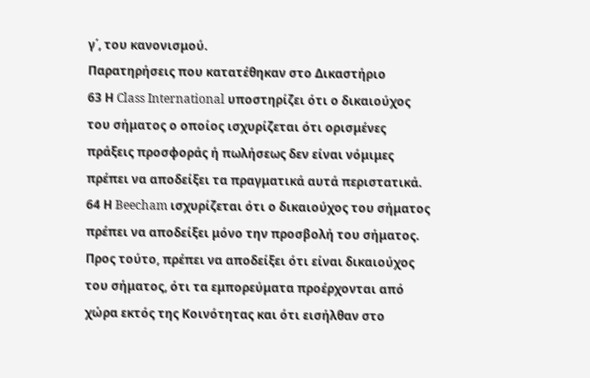γ΄, του κανονισμού.
Παρατηρήσεις που κατατέθηκαν στο Δικαστήριο
63 Η Class International υποστηρίζει ότι ο δικαιούχος του σήματος ο οποίος ισχυρίζεται ότι ορισμένες πράξεις προσφοράς ή πωλήσεως δεν είναι νόμιμες πρέπει να αποδείξει τα πραγματικά αυτά περιστατικά.
64 Η Beecham ισχυρίζεται ότι ο δικαιούχος του σήματος πρέπει να αποδείξει μόνο την προσβολή του σήματος. Προς τούτο, πρέπει να αποδείξει ότι είναι δικαιούχος του σήματος, ότι τα εμπορεύματα προέρχονται από χώρα εκτός της Κοινότητας και ότι εισήλθαν στο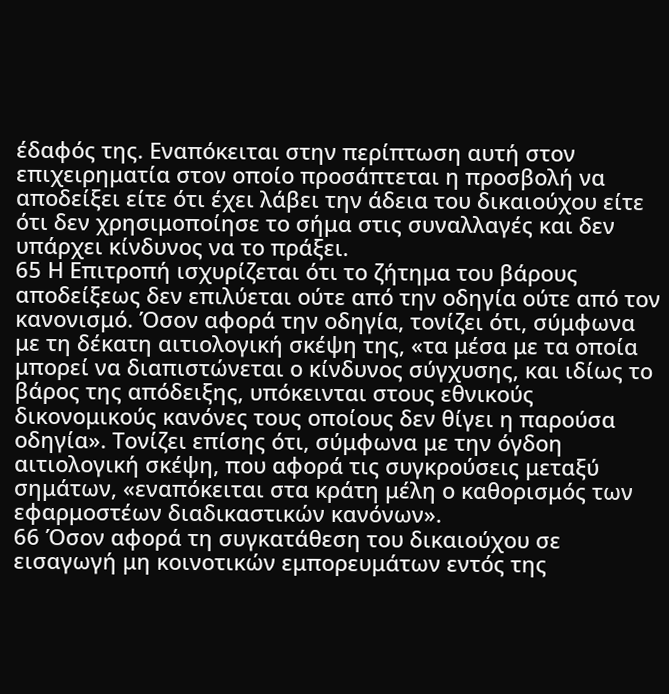έδαφός της. Εναπόκειται στην περίπτωση αυτή στον επιχειρηματία στον οποίο προσάπτεται η προσβολή να αποδείξει είτε ότι έχει λάβει την άδεια του δικαιούχου είτε ότι δεν χρησιμοποίησε το σήμα στις συναλλαγές και δεν υπάρχει κίνδυνος να το πράξει.
65 Η Επιτροπή ισχυρίζεται ότι το ζήτημα του βάρους αποδείξεως δεν επιλύεται ούτε από την οδηγία ούτε από τον κανονισμό. Όσον αφορά την οδηγία, τονίζει ότι, σύμφωνα με τη δέκατη αιτιολογική σκέψη της, «τα μέσα με τα οποία μπορεί να διαπιστώνεται ο κίνδυνος σύγχυσης, και ιδίως το βάρος της απόδειξης, υπόκεινται στους εθνικούς δικονομικούς κανόνες τους οποίους δεν θίγει η παρούσα οδηγία». Τονίζει επίσης ότι, σύμφωνα με την όγδοη αιτιολογική σκέψη, που αφορά τις συγκρούσεις μεταξύ σημάτων, «εναπόκειται στα κράτη μέλη ο καθορισμός των εφαρμοστέων διαδικαστικών κανόνων».
66 Όσον αφορά τη συγκατάθεση του δικαιούχου σε εισαγωγή μη κοινοτικών εμπορευμάτων εντός της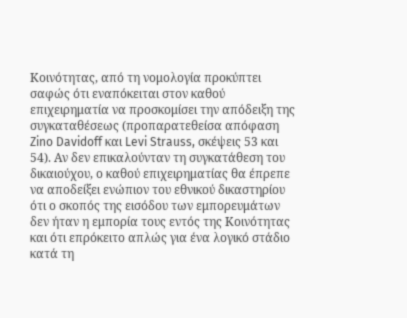Κοινότητας, από τη νομολογία προκύπτει σαφώς ότι εναπόκειται στον καθού επιχειρηματία να προσκομίσει την απόδειξη της συγκαταθέσεως (προπαρατεθείσα απόφαση Zino Davidoff και Levi Strauss, σκέψεις 53 και 54). Αν δεν επικαλούνταν τη συγκατάθεση του δικαιούχου, ο καθού επιχειρηματίας θα έπρεπε να αποδείξει ενώπιον του εθνικού δικαστηρίου ότι ο σκοπός της εισόδου των εμπορευμάτων δεν ήταν η εμπορία τους εντός της Κοινότητας και ότι επρόκειτο απλώς για ένα λογικό στάδιο κατά τη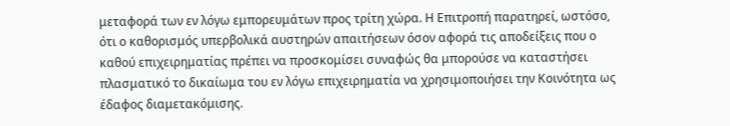μεταφορά των εν λόγω εμπορευμάτων προς τρίτη χώρα. Η Επιτροπή παρατηρεί, ωστόσο, ότι ο καθορισμός υπερβολικά αυστηρών απαιτήσεων όσον αφορά τις αποδείξεις που ο καθού επιχειρηματίας πρέπει να προσκομίσει συναφώς θα μπορούσε να καταστήσει πλασματικό το δικαίωμα του εν λόγω επιχειρηματία να χρησιμοποιήσει την Κοινότητα ως έδαφος διαμετακόμισης.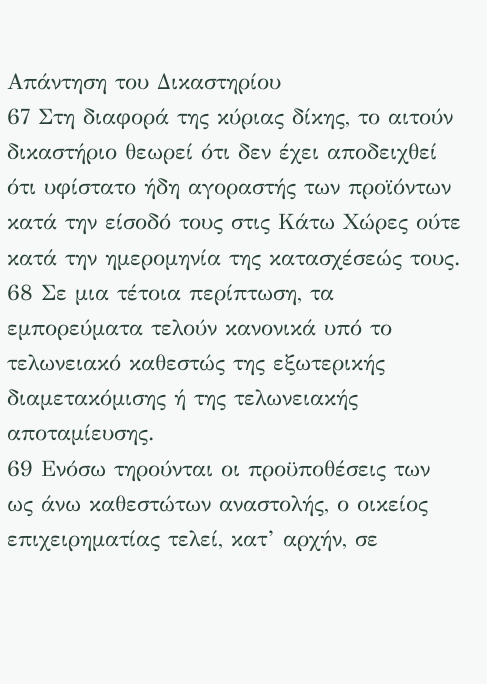Απάντηση του Δικαστηρίου
67 Στη διαφορά της κύριας δίκης, το αιτούν δικαστήριο θεωρεί ότι δεν έχει αποδειχθεί ότι υφίστατο ήδη αγοραστής των προϊόντων κατά την είσοδό τους στις Κάτω Χώρες ούτε κατά την ημερομηνία της κατασχέσεώς τους.
68 Σε μια τέτοια περίπτωση, τα εμπορεύματα τελούν κανονικά υπό το τελωνειακό καθεστώς της εξωτερικής διαμετακόμισης ή της τελωνειακής αποταμίευσης.
69 Ενόσω τηρούνται οι προϋποθέσεις των ως άνω καθεστώτων αναστολής, ο οικείος επιχειρηματίας τελεί, κατ’ αρχήν, σε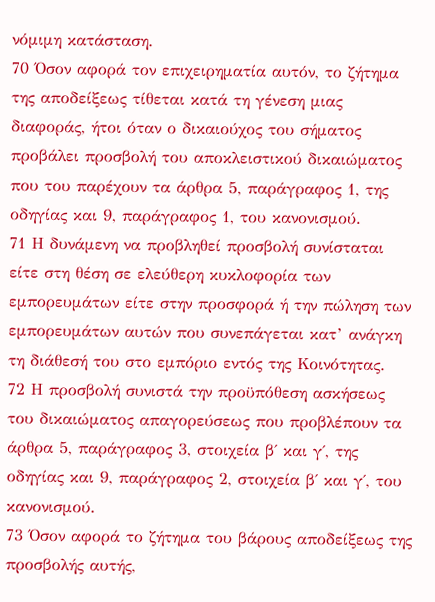νόμιμη κατάσταση.
70 Όσον αφορά τον επιχειρηματία αυτόν, το ζήτημα της αποδείξεως τίθεται κατά τη γένεση μιας διαφοράς, ήτοι όταν ο δικαιούχος του σήματος προβάλει προσβολή του αποκλειστικού δικαιώματος που του παρέχουν τα άρθρα 5, παράγραφος 1, της οδηγίας και 9, παράγραφος 1, του κανονισμού.
71 Η δυνάμενη να προβληθεί προσβολή συνίσταται είτε στη θέση σε ελεύθερη κυκλοφορία των εμπορευμάτων είτε στην προσφορά ή την πώληση των εμπορευμάτων αυτών που συνεπάγεται κατ’ ανάγκη τη διάθεσή του στο εμπόριο εντός της Κοινότητας.
72 Η προσβολή συνιστά την προϋπόθεση ασκήσεως του δικαιώματος απαγορεύσεως που προβλέπουν τα άρθρα 5, παράγραφος 3, στοιχεία β΄ και γ΄, της οδηγίας και 9, παράγραφος 2, στοιχεία β΄ και γ΄, του κανονισμού.
73 Όσον αφορά το ζήτημα του βάρους αποδείξεως της προσβολής αυτής,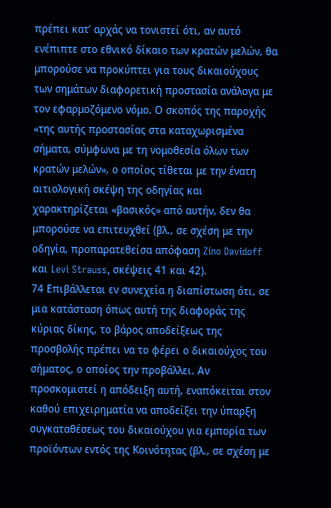πρέπει κατ’ αρχάς να τονιστεί ότι, αν αυτό ενέπιπτε στο εθνικό δίκαιο των κρατών μελών, θα μπορούσε να προκύπτει για τους δικαιούχους των σημάτων διαφορετική προστασία ανάλογα με τον εφαρμοζόμενο νόμο. Ο σκοπός της παροχής «της αυτής προστασίας στα καταχωρισμένα σήματα, σύμφωνα με τη νομοθεσία όλων των κρατών μελών», ο οποίος τίθεται με την ένατη αιτιολογική σκέψη της οδηγίας και χαρακτηρίζεται «βασικός» από αυτήν, δεν θα μπορούσε να επιτευχθεί (βλ., σε σχέση με την οδηγία, προπαρατεθείσα απόφαση Zino Davidoff και Levi Strauss, σκέψεις 41 και 42).
74 Επιβάλλεται εν συνεχεία η διαπίστωση ότι, σε μια κατάσταση όπως αυτή της διαφοράς της κύριας δίκης, το βάρος αποδείξεως της προσβολής πρέπει να το φέρει ο δικαιούχος του σήματος, ο οποίος την προβάλλει. Αν προσκομιστεί η απόδειξη αυτή, εναπόκειται στον καθού επιχειρηματία να αποδείξει την ύπαρξη συγκαταθέσεως του δικαιούχου για εμπορία των προϊόντων εντός της Κοινότητας (βλ., σε σχέση με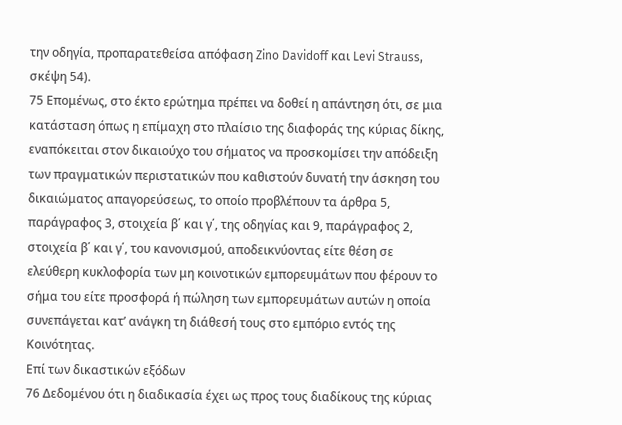την οδηγία, προπαρατεθείσα απόφαση Zino Davidoff και Levi Strauss, σκέψη 54).
75 Επομένως, στο έκτο ερώτημα πρέπει να δοθεί η απάντηση ότι, σε μια κατάσταση όπως η επίμαχη στο πλαίσιο της διαφοράς της κύριας δίκης, εναπόκειται στον δικαιούχο του σήματος να προσκομίσει την απόδειξη των πραγματικών περιστατικών που καθιστούν δυνατή την άσκηση του δικαιώματος απαγορεύσεως, το οποίο προβλέπουν τα άρθρα 5, παράγραφος 3, στοιχεία β΄ και γ΄, της οδηγίας και 9, παράγραφος 2, στοιχεία β΄ και γ΄, του κανονισμού, αποδεικνύοντας είτε θέση σε ελεύθερη κυκλοφορία των μη κοινοτικών εμπορευμάτων που φέρουν το σήμα του είτε προσφορά ή πώληση των εμπορευμάτων αυτών η οποία συνεπάγεται κατ’ ανάγκη τη διάθεσή τους στο εμπόριο εντός της Κοινότητας.
Επί των δικαστικών εξόδων
76 Δεδομένου ότι η διαδικασία έχει ως προς τους διαδίκους της κύριας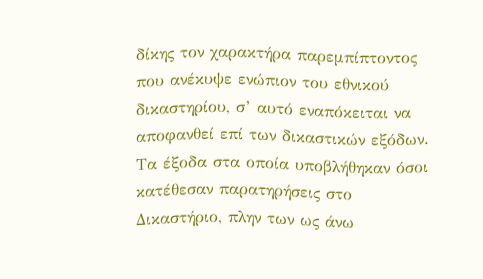δίκης τον χαρακτήρα παρεμπίπτοντος που ανέκυψε ενώπιον του εθνικού δικαστηρίου, σ’ αυτό εναπόκειται να αποφανθεί επί των δικαστικών εξόδων. Τα έξοδα στα οποία υποβλήθηκαν όσοι κατέθεσαν παρατηρήσεις στο Δικαστήριο, πλην των ως άνω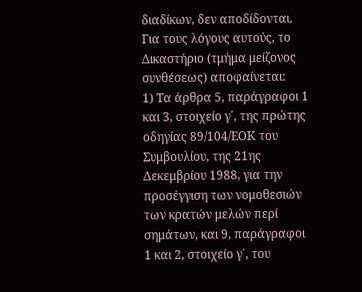διαδίκων, δεν αποδίδονται.
Για τους λόγους αυτούς, το Δικαστήριο (τμήμα μείζονος συνθέσεως) αποφαίνεται:
1) Τα άρθρα 5, παράγραφοι 1 και 3, στοιχείο γ΄, της πρώτης οδηγίας 89/104/ΕΟΚ του Συμβουλίου, της 21ης Δεκεμβρίου 1988, για την προσέγγιση των νομοθεσιών των κρατών μελών περί σημάτων, και 9, παράγραφοι 1 και 2, στοιχείο γ΄, του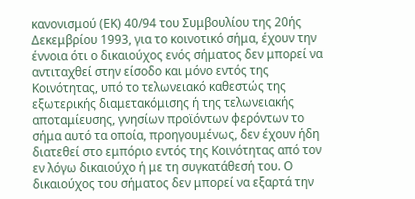κανονισμού (ΕΚ) 40/94 του Συμβουλίου της 20ής Δεκεμβρίου 1993, για το κοινοτικό σήμα, έχουν την έννοια ότι ο δικαιούχος ενός σήματος δεν μπορεί να αντιταχθεί στην είσοδο και μόνο εντός της Κοινότητας, υπό το τελωνειακό καθεστώς της εξωτερικής διαμετακόμισης ή της τελωνειακής αποταμίευσης, γνησίων προϊόντων φερόντων το σήμα αυτό τα οποία, προηγουμένως, δεν έχουν ήδη διατεθεί στο εμπόριο εντός της Κοινότητας από τον εν λόγω δικαιούχο ή με τη συγκατάθεσή του. Ο δικαιούχος του σήματος δεν μπορεί να εξαρτά την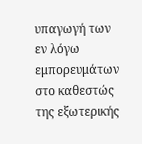υπαγωγή των εν λόγω εμπορευμάτων στο καθεστώς της εξωτερικής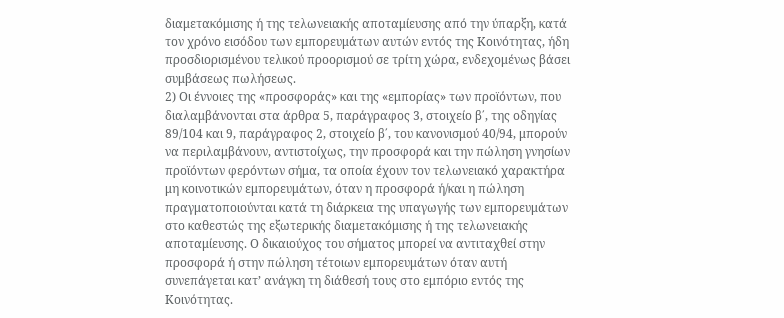διαμετακόμισης ή της τελωνειακής αποταμίευσης από την ύπαρξη, κατά τον χρόνο εισόδου των εμπορευμάτων αυτών εντός της Κοινότητας, ήδη προσδιορισμένου τελικού προορισμού σε τρίτη χώρα, ενδεχομένως βάσει συμβάσεως πωλήσεως.
2) Οι έννοιες της «προσφοράς» και της «εμπορίας» των προϊόντων, που διαλαμβάνονται στα άρθρα 5, παράγραφος 3, στοιχείο β΄, της οδηγίας 89/104 και 9, παράγραφος 2, στοιχείο β΄, του κανονισμού 40/94, μπορούν να περιλαμβάνουν, αντιστοίχως, την προσφορά και την πώληση γνησίων προϊόντων φερόντων σήμα, τα οποία έχουν τον τελωνειακό χαρακτήρα μη κοινοτικών εμπορευμάτων, όταν η προσφορά ή/και η πώληση πραγματοποιούνται κατά τη διάρκεια της υπαγωγής των εμπορευμάτων στο καθεστώς της εξωτερικής διαμετακόμισης ή της τελωνειακής αποταμίευσης. Ο δικαιούχος του σήματος μπορεί να αντιταχθεί στην προσφορά ή στην πώληση τέτοιων εμπορευμάτων όταν αυτή συνεπάγεται κατ’ ανάγκη τη διάθεσή τους στο εμπόριο εντός της Κοινότητας.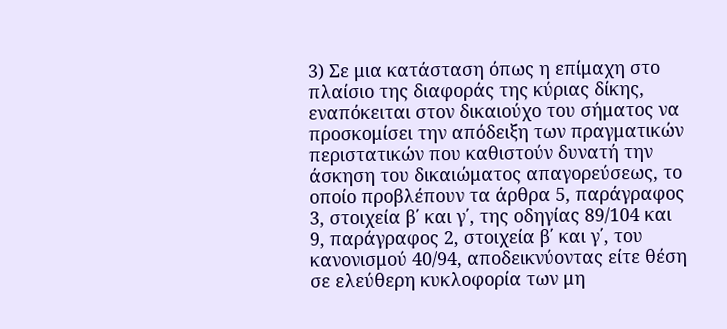3) Σε μια κατάσταση όπως η επίμαχη στο πλαίσιο της διαφοράς της κύριας δίκης, εναπόκειται στον δικαιούχο του σήματος να προσκομίσει την απόδειξη των πραγματικών περιστατικών που καθιστούν δυνατή την άσκηση του δικαιώματος απαγορεύσεως, το οποίο προβλέπουν τα άρθρα 5, παράγραφος 3, στοιχεία β΄ και γ΄, της οδηγίας 89/104 και 9, παράγραφος 2, στοιχεία β΄ και γ΄, του κανονισμού 40/94, αποδεικνύοντας είτε θέση σε ελεύθερη κυκλοφορία των μη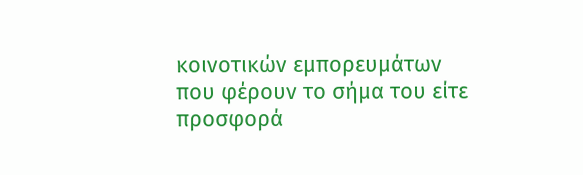κοινοτικών εμπορευμάτων που φέρουν το σήμα του είτε προσφορά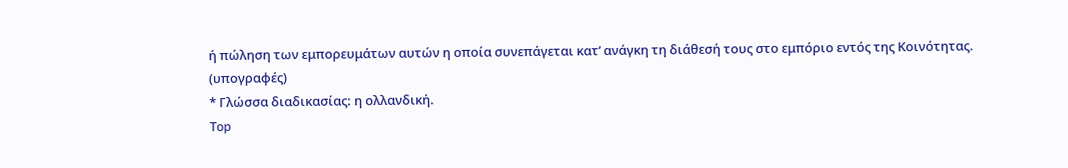ή πώληση των εμπορευμάτων αυτών η οποία συνεπάγεται κατ’ ανάγκη τη διάθεσή τους στο εμπόριο εντός της Κοινότητας.
(υπογραφές)
* Γλώσσα διαδικασίας: η ολλανδική.
Top